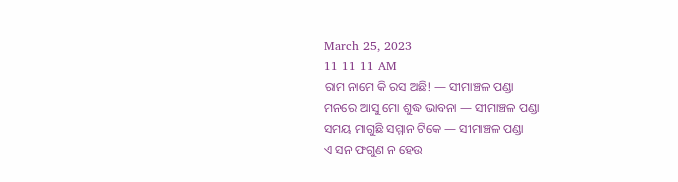March 25, 2023
11 11 11 AM
ରାମ ନାମେ କି ରସ ଅଛି! — ସୀମାଞ୍ଚଳ ପଣ୍ଡା
ମନରେ ଆସୁ ମୋ ଶୁଦ୍ଧ ଭାବନା — ସୀମାଞ୍ଚଳ ପଣ୍ଡା
ସମୟ ମାଗୁଛି ସମ୍ମାନ ଟିକେ — ସୀମାଞ୍ଚଳ ପଣ୍ଡା
ଏ ସନ ଫଗୁଣ ନ ହେଉ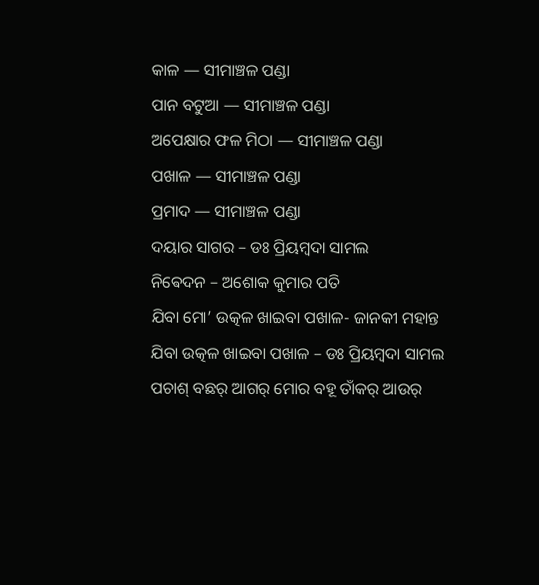କାଳ — ସୀମାଞ୍ଚଳ ପଣ୍ଡା
ପାନ ବଟୁଆ — ସୀମାଞ୍ଚଳ ପଣ୍ଡା
ଅପେକ୍ଷାର ଫଳ ମିଠା — ସୀମାଞ୍ଚଳ ପଣ୍ଡା
ପଖାଳ — ସୀମାଞ୍ଚଳ ପଣ୍ଡା
ପ୍ରମାଦ — ସୀମାଞ୍ଚଳ ପଣ୍ଡା
ଦୟାର ସାଗର – ଡଃ ପ୍ରିୟମ୍ବଦା ସାମଲ
ନିଵେଦନ – ଅଶୋକ କୁମାର ପତି
ଯିବା ମୋ’ ଉତ୍କଳ ଖାଇବା ପଖାଳ- ଜାନକୀ ମହାନ୍ତ
ଯିବା ଉତ୍କଳ ଖାଇବା ପଖାଳ – ଡଃ ପ୍ରିୟମ୍ବଦା ସାମଲ
ପଚାଶ୍‌ ବଛର୍‌ ଆଗର୍‌ ମୋର ବହୂ ତାଁକର୍‌ ଆଉର୍‌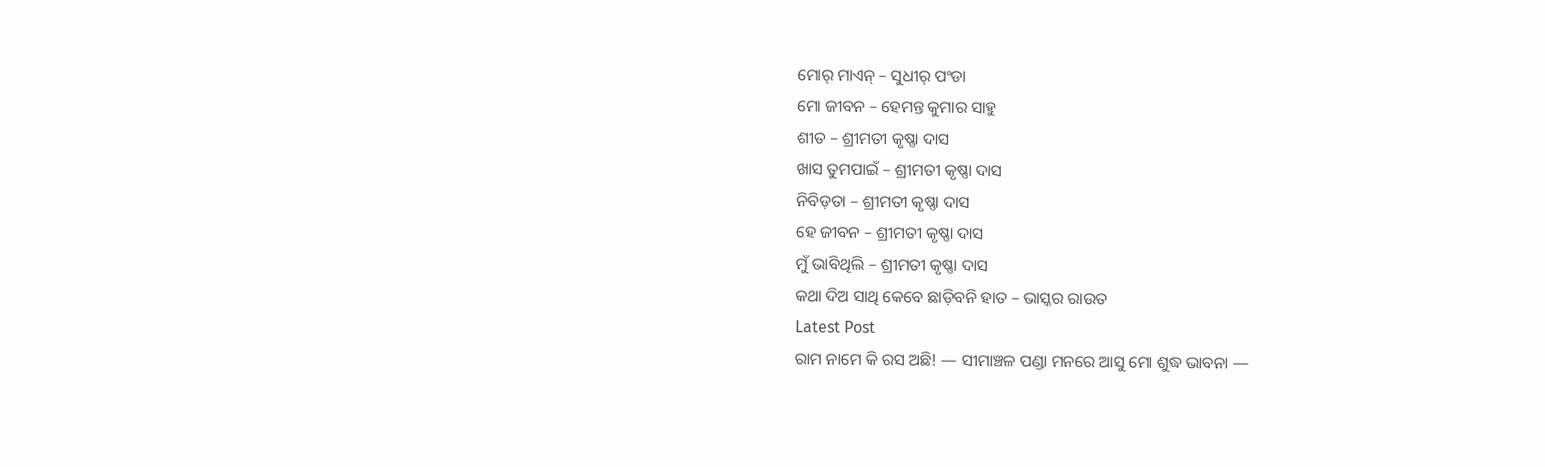ମୋର୍‌ ମାଏନ୍‌ – ସୁଧୀର୍‌ ପଂଡା
ମୋ ଜୀବନ – ହେମନ୍ତ କୁମାର ସାହୁ ‌
ଶୀତ – ଶ୍ରୀମତୀ କୃଷ୍ଣା ଦାସ
ଖାସ ତୁମପାଇଁ – ଶ୍ରୀମତୀ କୃଷ୍ଣା ଦାସ
ନିବିଡ଼ତା – ଶ୍ରୀମତୀ କୃଷ୍ଣା ଦାସ
ହେ ଜୀବନ – ଶ୍ରୀମତୀ କୃଷ୍ଣା ଦାସ
ମୁଁ ଭାବିଥିଲି – ଶ୍ରୀମତୀ କୃଷ୍ଣା ଦାସ
କଥା ଦିଅ ସାଥି କେବେ ଛାଡ଼ିବନି ହାତ – ଭାସ୍କର ରାଉତ
Latest Post
ରାମ ନାମେ କି ରସ ଅଛି! — ସୀମାଞ୍ଚଳ ପଣ୍ଡା ମନରେ ଆସୁ ମୋ ଶୁଦ୍ଧ ଭାବନା —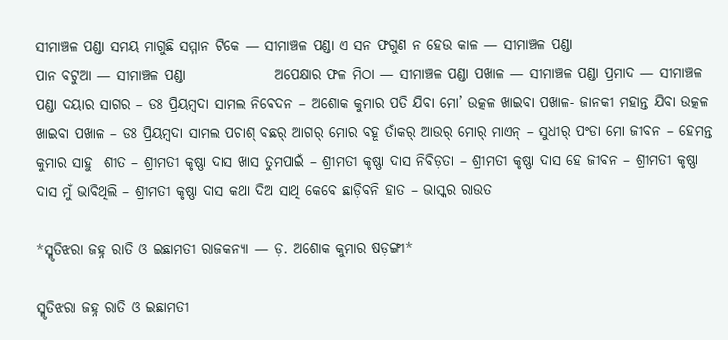ସୀମାଞ୍ଚଳ ପଣ୍ଡା ସମୟ ମାଗୁଛି ସମ୍ମାନ ଟିକେ — ସୀମାଞ୍ଚଳ ପଣ୍ଡା ଏ ସନ ଫଗୁଣ ନ ହେଉ କାଳ — ସୀମାଞ୍ଚଳ ପଣ୍ଡା                        ପାନ ବଟୁଆ — ସୀମାଞ୍ଚଳ ପଣ୍ଡା                ଅପେକ୍ଷାର ଫଳ ମିଠା — ସୀମାଞ୍ଚଳ ପଣ୍ଡା ପଖାଳ — ସୀମାଞ୍ଚଳ ପଣ୍ଡା ପ୍ରମାଦ — ସୀମାଞ୍ଚଳ ପଣ୍ଡା ଦୟାର ସାଗର – ଡଃ ପ୍ରିୟମ୍ବଦା ସାମଲ ନିଵେଦନ – ଅଶୋକ କୁମାର ପତି ଯିବା ମୋ’ ଉତ୍କଳ ଖାଇବା ପଖାଳ- ଜାନକୀ ମହାନ୍ତ ଯିବା ଉତ୍କଳ ଖାଇବା ପଖାଳ – ଡଃ ପ୍ରିୟମ୍ବଦା ସାମଲ ପଚାଶ୍‌ ବଛର୍‌ ଆଗର୍‌ ମୋର ବହୂ ତାଁକର୍‌ ଆଉର୍‌ ମୋର୍‌ ମାଏନ୍‌ – ସୁଧୀର୍‌ ପଂଡା ମୋ ଜୀବନ – ହେମନ୍ତ କୁମାର ସାହୁ ‌ ଶୀତ – ଶ୍ରୀମତୀ କୃଷ୍ଣା ଦାସ ଖାସ ତୁମପାଇଁ – ଶ୍ରୀମତୀ କୃଷ୍ଣା ଦାସ ନିବିଡ଼ତା – ଶ୍ରୀମତୀ କୃଷ୍ଣା ଦାସ ହେ ଜୀବନ – ଶ୍ରୀମତୀ କୃଷ୍ଣା ଦାସ ମୁଁ ଭାବିଥିଲି – ଶ୍ରୀମତୀ କୃଷ୍ଣା ଦାସ କଥା ଦିଅ ସାଥି କେବେ ଛାଡ଼ିବନି ହାତ – ଭାସ୍କର ରାଉତ

*ସ୍ମୃତିଝରା ଜହ୍ନ ରାତି ଓ ଇଛାମତୀ ରାଜକନ୍ୟା — ଡ଼. ଅଶୋକ କୁମାର ଷଡ଼ଙ୍ଗୀ*

ସ୍ମୃତିଝରା ଜହ୍ନ ରାତି ଓ ଇଛାମତୀ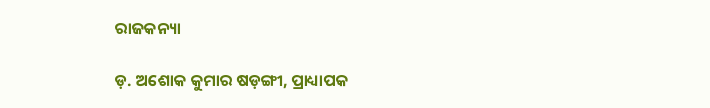ରାଜକନ୍ୟା

ଡ଼. ଅଶୋକ କୁମାର ଷଡ଼ଙ୍ଗୀ, ପ୍ରାଧ୍ୟାପକ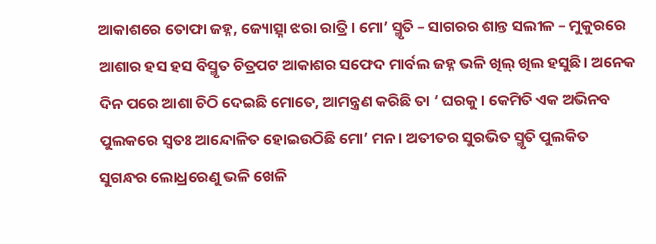ଆକାଶରେ ତୋଫା ଜହ୍ନ, ଜ୍ୟୋତ୍ସ୍ନା ଝରା ରାତ୍ରି। ମୋ’ ସ୍ମୃତି – ସାଗରର ଶାନ୍ତ ସଲୀଳ – ମୁକୁରରେ ଆଶାର ହସ ହସ ବିସ୍ମୃତ ଚିତ୍ରପଟ ଆକାଶର ସଫେଦ ମାର୍ବଲ ଜହ୍ନ ଭଳି ଖିଲ୍ ଖିଲ ହସୁଛି। ଅନେକ ଦିନ ପରେ ଆଶା ଚିଠି ଦେଇଛି ମୋତେ, ଆମନ୍ତ୍ରଣ କରିଛି ତା ‘ ଘରକୁ। କେମିତି ଏକ ଅଭିନବ ପୁଲକରେ ସ୍ଵତଃ ଆନ୍ଦୋଳିତ ହୋଇଉଠିଛି ମୋ’ ମନ। ଅତୀତର ସୁରଭିତ ସ୍ମୃତି ପୁଲକିତ ସୁଗନ୍ଧର ଲୋଧ୍ରରେଣୁ ଭଳି ଖେଳି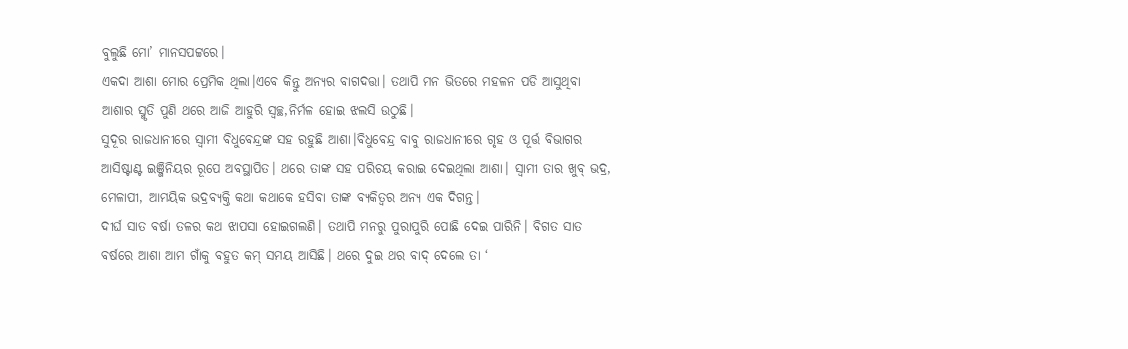ବୁଲୁଛି ମୋ’ ମାନସପଟ୍ଟରେ।
ଏକଦା ଆଶା ମୋର ପ୍ରେମିକ ଥିଲା।ଏବେ କିନ୍ତୁ ଅନ୍ୟର ବାଗଦତ୍ତା। ତଥାପି ମନ ଭିତରେ ମହଳନ ପଡି ଆସୁଥିବା ଆଶାର ସ୍ମୃତି ପୁଣି ଥରେ ଆଜି ଆହୁରି ସ୍ୱଚ୍ଛ,ନିର୍ମଳ ହୋଇ ଝଲସି ଉଠୁଛି।
ସୁଦୂର ରାଜଧାନୀରେ ସ୍ବାମୀ ବିଧୁବେନ୍ଦ୍ରଙ୍କ ସହ ରହୁଛି ଆଶା।ବିଧୁବେନ୍ଦ୍ର ବାବୁ ରାଜଧାନୀରେ ଗୃହ ଓ ପୂର୍ତ୍ତ ବିଭାଗର ଆସିଷ୍ଟାଣ୍ଟ ଇଞ୍ଜିନିୟର ରୂପେ ଅବସ୍ଥାପିତ। ଥରେ ତାଙ୍କ ସହ ପରିଚୟ କରାଇ ଦେଇଥିଲା ଆଶା। ସ୍ବାମୀ ତାର ଖୁବ୍ ଭଦ୍ର, ମେଳାପୀ, ଆମୟିକ ଭଦ୍ରବ୍ୟକ୍ତି କଥା କଥାକେ ହସିବା ତାଙ୍କ ବ୍ୟକିତ୍ୱର ଅନ୍ୟ ଏକ ଦିଗନ୍ତ।
ଦୀର୍ଘ ସାତ ବର୍ଷା ତଳର କଥ ଝାପସା ହୋଇଗଲଣି। ତଥାପି ମନରୁ ପୁରାପୁରି ପୋଛି ଦେଇ ପାରିନି। ବିଗତ ସାତ ବର୍ଷରେ ଆଶା ଆମ ଗାଁକୁ ବହୁତ କମ୍ ସମୟ ଆସିଛି। ଥରେ ଦୁଇ ଥର ବାଦ୍ ଦେଲେ ତା ‘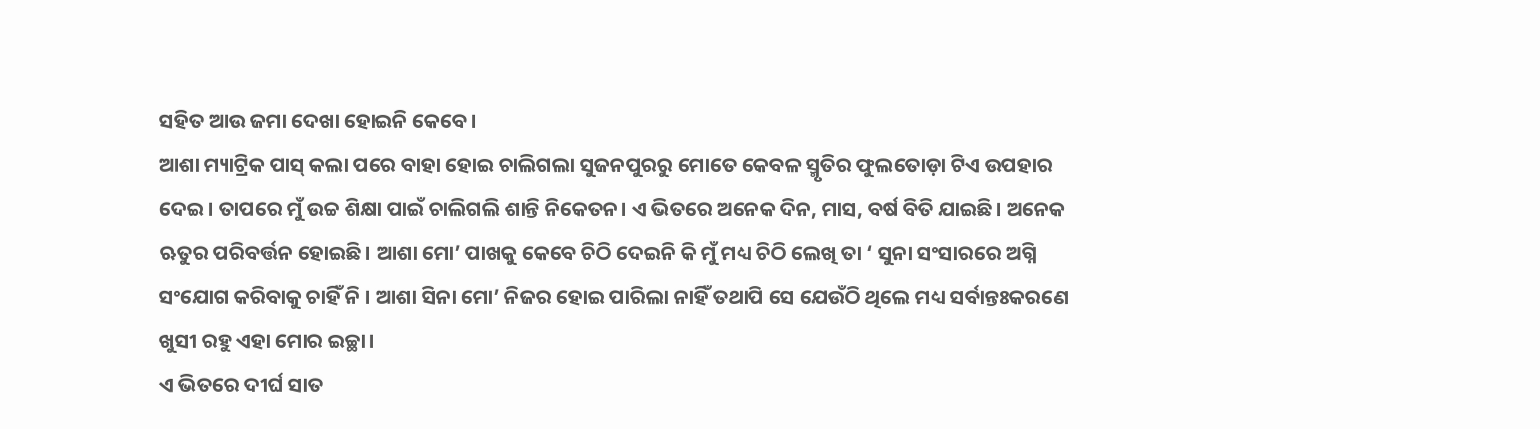ସହିତ ଆଉ ଜମା ଦେଖା ହୋଇନି କେବେ।
ଆଶା ମ୍ୟାଟ୍ରିକ ପାସ୍ କଲା ପରେ ବାହା ହୋଇ ଚାଲିଗଲା ସୁଜନପୁରରୁ ମୋତେ କେବଳ ସ୍ମୃତିର ଫୁଲତୋଡ଼ା ଟିଏ ଉପହାର ଦେଇ। ତାପରେ ମୁଁ ଉଚ୍ଚ ଶିକ୍ଷା ପାଇଁ ଚାଲିଗଲି ଶାନ୍ତି ନିକେତନ। ଏ ଭିତରେ ଅନେକ ଦିନ, ମାସ, ବର୍ଷ ବିତି ଯାଇଛି। ଅନେକ ଋତୁର ପରିବର୍ତ୍ତନ ହୋଇଛି। ଆଶା ମୋ’ ପାଖକୁ କେବେ ଚିଠି ଦେଇନି କି ମୁଁ ମଧ୍ୟ ଚିଠି ଲେଖି ତା ‘ ସୁନା ସଂସାରରେ ଅଗ୍ନି ସଂଯୋଗ କରିବାକୁ ଚାହିଁ ନି । ଆଶା ସିନା ମୋ’ ନିଜର ହୋଇ ପାରିଲା ନାହିଁ ତଥାପି ସେ ଯେଉଁଠି ଥିଲେ ମଧ୍ୟ ସର୍ବାନ୍ତଃକରଣେ ଖୁସୀ ରହୁ ଏହା ମୋର ଇଚ୍ଛା।
ଏ ଭିତରେ ଦୀର୍ଘ ସାତ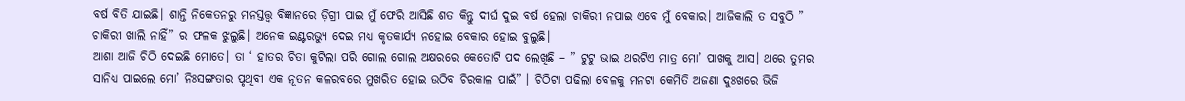ବର୍ଷ ବିତି ଯାଇଛି। ଶାନ୍ତି ନିକେତନରୁ ମନସ୍ତତ୍ତ୍ୱ ବିଜ୍ଞାନରେ ଡ଼ିଗ୍ରୀ ପାଇ ମୁଁ ଫେରି ଆସିଛି ଶତ କିନ୍ତୁ ଦୀର୍ଘ ଦୁଇ ବର୍ଷ ହେଲା ଚାକିରୀ ନପାଇ ଏବେ ମୁଁ ବେକାର। ଆଜିକାଲି ତ ସବୁଠି ” ଚାକିରୀ ଖାଲି ନାହିଁ” ର ଫଳକ ଝୁଲୁଛି। ଅନେକ ଇଣ୍ଟରଭ୍ୟୁ ଦେଇ ମଧ୍ୟ କୃତକାର୍ଯ୍ୟ ନହୋଇ ବେକାର ହୋଇ ବୁଲୁଛି।
ଆଶା ଆଜି ଚିଠି ଦେଇଛି ମୋତେ। ତା ‘ ହାତର ଚିତା କୁଟିଲା ପରି ଗୋଲ ଗୋଲ ଅକ୍ଷରରେ କେତୋଟି ପଦ ଲେଖିଛି – ” ଟୁଟୁ ଭାଇ ଥରଟିଏ ମାତ୍ର ମୋ’ ପାଖକୁ ଆସ। ଥରେ ତୁମର ସାନିଧ୍ୟ ପାଇଲେ ମୋ’ ନିଃସଙ୍ଗତାର ପୃଥିବୀ ଏକ ନୂତନ କଳରବରେ ମୁଖରିତ ହୋଇ ଉଠିବ ଚିରକାଳ ପାଇଁ” । ଚିଠିଟା ପଢିଲା ବେଳକୁ ମନଟା କେମିତି ଅଜଣା ଦୁଃଖରେ ଭିଜି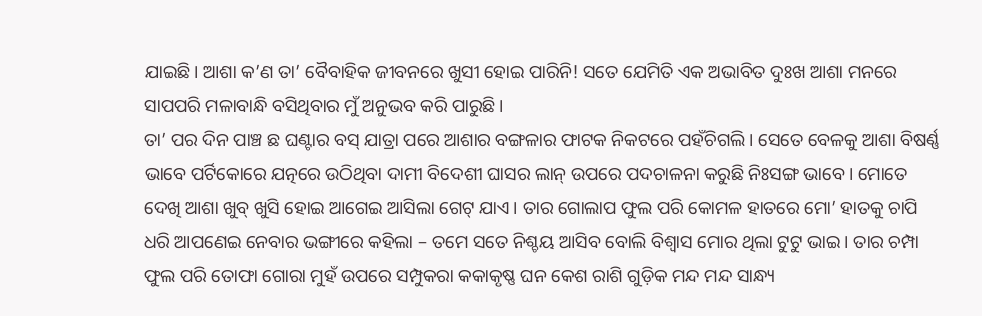ଯାଇଛି। ଆଶା କ’ଣ ତା’ ବୈବାହିକ ଜୀବନରେ ଖୁସୀ ହୋଇ ପାରିନି! ସତେ ଯେମିତି ଏକ ଅଭାବିତ ଦୁଃଖ ଆଶା ମନରେ ସାପପରି ମଳାବାନ୍ଧି ବସିଥିବାର ମୁଁ ଅନୁଭବ କରି ପାରୁଛି।
ତା’ ପର ଦିନ ପାଞ୍ଚ ଛ ଘଣ୍ଟାର ବସ୍ ଯାତ୍ରା ପରେ ଆଶାର ବଙ୍ଗଳାର ଫାଟକ ନିକଟରେ ପହଁଚିଗଲି। ସେତେ ବେଳକୁ ଆଶା ବିଷର୍ଣ୍ଣ ଭାବେ ପର୍ଟିକୋରେ ଯତ୍ନରେ ଉଠିଥିବା ଦାମୀ ବିଦେଶୀ ଘାସର ଲାନ୍ ଉପରେ ପଦଚାଳନା କରୁଛି ନିଃସଙ୍ଗ ଭାବେ। ମୋତେ ଦେଖି ଆଶା ଖୁବ୍ ଖୁସି ହୋଇ ଆଗେଇ ଆସିଲା ଗେଟ୍ ଯାଏ। ତାର ଗୋଲାପ ଫୁଲ ପରି କୋମଳ ହାତରେ ମୋ’ ହାତକୁ ଚାପି ଧରି ଆପଣେଇ ନେବାର ଭଙ୍ଗୀରେ କହିଲା – ତମେ ସତେ ନିଶ୍ଚୟ ଆସିବ ବୋଲି ବିଶ୍ୱାସ ମୋର ଥିଲା ଟୁଟୁ ଭାଇ। ତାର ଚମ୍ପା ଫୁଲ ପରି ତୋଫା ଗୋରା ମୁହଁ ଉପରେ ସମ୍ପୁକରା କକାକୃଷ୍ଣ ଘନ କେଶ ରାଶି ଗୁଡ଼ିକ ମନ୍ଦ ମନ୍ଦ ସାନ୍ଧ୍ୟ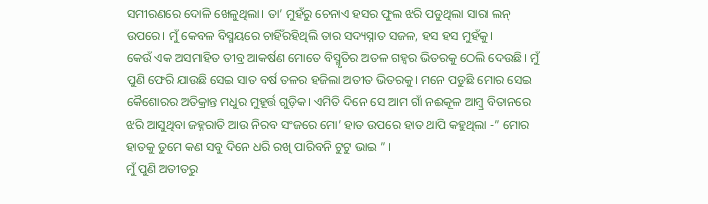ସମୀରଣରେ ଦୋଳି ଖେଳୁଥିଲା। ତା’ ମୁହଁରୁ ଚେନାଏ ହସର ଫୁଲ ଝରି ପଡୁଥିଲା ସାରା ଲନ୍ ଉପରେ। ମୁଁ କେବଳ ବିସ୍ମୟରେ ଚାହିଁରହିଥିଲି ତାର ସଦ୍ୟସ୍ନାତ ସଜଳ, ହସ ହସ ମୁହଁକୁ।
କେଉଁ ଏକ ଅସମାହିତ ତୀବ୍ର ଆକର୍ଷଣ ମୋତେ ବିସ୍ମୃତିର ଅତଳ ଗହ୍ୱର ଭିତରକୁ ଠେଲି ଦେଉଛି। ମୁଁ ପୁଣି ଫେରି ଯାଉଛି ସେଇ ସାତ ବର୍ଷ ତଳର ହଜିଲା ଅତୀତ ଭିତରକୁ। ମନେ ପଡୁଛି ମୋର ସେଇ କୈଶୋରର ଅତିକ୍ରାନ୍ତ ମଧୁର ମୁହୂର୍ତ୍ତ ଗୁଡ଼ିକ। ଏମିତି ଦିନେ ସେ ଆମ ଗାଁ ନଈକୂଳ ଆମ୍ବ୍ର ବିତାନରେ ଝରି ଆସୁଥିବା ଜହ୍ନରାତି ଆଉ ନିରବ ସଂଜରେ ମୋ’ ହାତ ଉପରେ ହାତ ଥାପି କହୁଥିଲା -” ମୋର ହାତକୁ ତୁମେ କଣ ସବୁ ଦିନେ ଧରି ରଖି ପାରିବନି ଟୁଟୁ ଭାଇ ” ।
ମୁଁ ପୁଣି ଅତୀତରୁ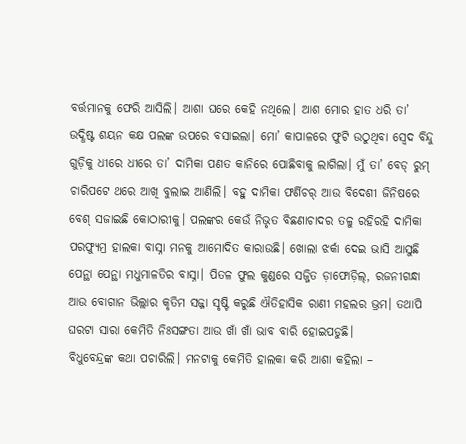ବର୍ତ୍ତମାନକୁ ଫେରି ଆସିଲି। ଆଶା ଘରେ କେହି ନଥିଲେ। ଆଶ ମୋର ହାତ ଧରି ତା’ ଉଦ୍ଧିଷ୍ଟ ଶୟନ କକ୍ଷ ପଲଙ୍କ ଉପରେ ବସାଇଲା। ମୋ’ କାପାଳରେ ଫୁଟି ଉଠୁଥିବା ସ୍ଵେଦ ବିନ୍ଦୁ ଗୁଡ଼ିକୁ ଧୀରେ ଧୀରେ ତା’ ଦାମିକା ପଣତ କାନିରେ ପୋଛିବାକୁ ଲାଗିଲା। ମୁଁ ତା’ ବେଡ୍ ରୁମ୍ ଚାରିପଟେ ଥରେ ଆଖି ବୁଲାଇ ଆଣିଲି। ବହୁ ଦାମିକା ଫର୍ଣିଚର୍ ଆଉ ବିଦେଶୀ ଜିନିଷରେ ବେଶ୍ ସଜାଇଛି କୋଠାରୀକୁ। ପଲଙ୍କର କେଉଁ ନିଭୃତ ବିଛଣାଚାଦର ତଳୁ ରହିରହି ଦାମିକା ପରଫ୍ୟୁମ୍ର ହାଲକା ବାସ୍ନା ମନକୁ ଆମୋଦିତ କାରାଉଛି। ଖୋଲା ଝର୍କା ଦେଇ ଭାସି ଆସୁଛି ପେନ୍ଥା ପେନ୍ଥା ମଧୁମାଳତିର ବାସ୍ନା। ପିତଳ ଫୁଲ କୁଣ୍ଡରେ ସଜ୍ଜିତ ଡ଼ାଫୋଡ଼ିଲ୍, ରଜନୀଗନ୍ଧା ଆଉ ବୋଗାନ ଭିଲ୍ଲାର କୃତିମ ସଜ୍ଜା ସୃଷ୍ଟି କରୁଛି ଐତିହାସିକ ରାଣୀ ମହଲର ଭ୍ରମ। ତଥାପି ଘରଟା ସାରା କେମିତି ନିଃସଙ୍ଗତା ଆଉ ଖାଁ ଖାଁ ଭାବ ବାରି ହୋଇପଡୁଛି।
ବିଧୁବେନ୍ଦ୍ରଙ୍କ କଥା ପଚାରିଲି। ମନଟାକୁ କେମିତି ହାଲକା କରି ଆଶା କହିଲା –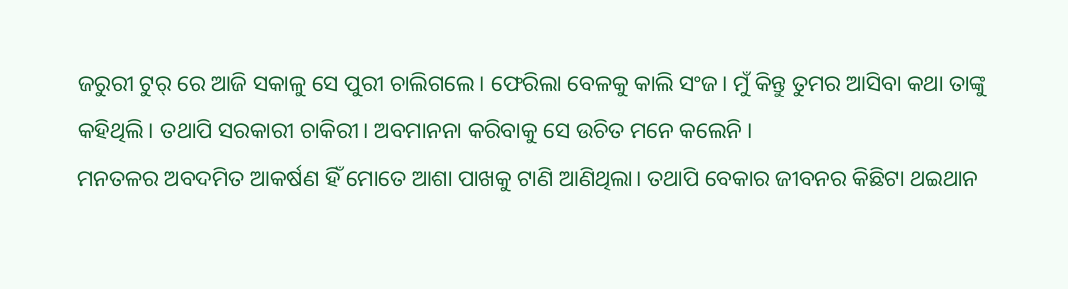ଜରୁରୀ ଟୁର୍ ରେ ଆଜି ସକାଳୁ ସେ ପୁରୀ ଚାଲିଗଲେ। ଫେରିଲା ବେଳକୁ କାଲି ସଂଜ। ମୁଁ କିନ୍ତୁ ତୁମର ଆସିବା କଥା ତାଙ୍କୁ କହିଥିଲି। ତଥାପି ସରକାରୀ ଚାକିରୀ। ଅବମାନନା କରିବାକୁ ସେ ଉଚିତ ମନେ କଲେନି ।
ମନତଳର ଅବଦମିତ ଆକର୍ଷଣ ହିଁ ମୋତେ ଆଶା ପାଖକୁ ଟାଣି ଆଣିଥିଲା। ତଥାପି ବେକାର ଜୀବନର କିଛିଟା ଥଇଥାନ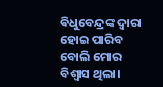ଵିଧୁବେନ୍ଦ୍ରଙ୍କ ଦ୍ଵାରା ହୋଇ ପାରିବ ବୋଲି ମୋର ବିଶ୍ୱାସ ଥିଲା।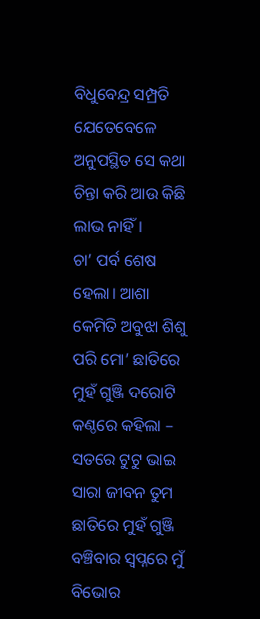ବିଧୁବେନ୍ଦ୍ର ସମ୍ପ୍ରତି ଯେତେବେଳେ ଅନୁପସ୍ଥିତ ସେ କଥା ଚିନ୍ତା କରି ଆଉ କିଛି ଲାଭ ନାହିଁ।
ଚା’ ପର୍ବ ଶେଷ ହେଲା। ଆଶା କେମିତି ଅବୁଝା ଶିଶୁ ପରି ମୋ’ ଛାତିରେ ମୁହଁ ଗୁଞ୍ଜି ଦରୋଟି କଣ୍ଠରେ କହିଲା – ସତରେ ଟୁଟୁ ଭାଇ ସାରା ଜୀବନ ତୁମ ଛାତିରେ ମୁହଁ ଗୁଞ୍ଜି ବଞ୍ଚିବାର ସ୍ୱପ୍ନରେ ମୁଁ ବିଭୋର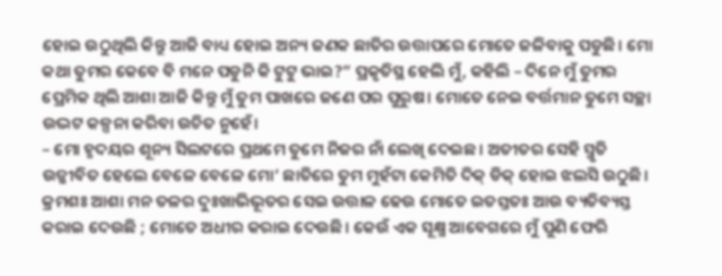ହୋଇ ଉଠୁଥିଲି କିନ୍ତୁ ଆଜି ବାଧ୍ୟ ହୋଇ ଅନ୍ୟ ଜଣକ ଛାତିର ଉତ୍ତାପରେ ମୋତେ ଜଳିବାକୁ ପଡୁଛି। ମୋ କଥା ତୁମର କେବେ ବି ମନେ ପଡୁନି କି ଟୁଟୁ ଭାଇ?” ପ୍ରକୃତିସ୍ଥ ହେଲି ମୁଁ, କହିଲି – ଦିନେ ମୁଁ ତୁମର ପ୍ରେମିକ ଥିଲି ଆଶା ଆଜି କିନ୍ତୁ ମୁଁ ତୁମ ପାଖରେ ଜଣେ ପର ପୁରୁଷ। ମୋତେ ନେଇ ବର୍ତ୍ତମାନ ତୁମେ ସଚ୍ଛା ଉଦ୍ଭଟ କଳ୍ପନା କରିବା ଉଚିତ ନୁହେଁ।
– ମୋ ହୃଦୟର ଶୂନ୍ୟ ସିଲଟରେ ପ୍ରଥମେ ତୁମେ ନିଜର ନାଁ ଲେଖି ଦେଇଛ। ଅତୀତର ସେହି ସ୍ମୃତି ଉଜ୍ଜୀବିତ ହେଲେ ବେଳେ ବେଳେ ମୋ’ ଛାତିରେ ତୁମ ମୁହଁଟା କେମିତି ଦିକ୍ ଡିକ୍ ହୋଇ ଝଲସି ଉଠୁଛି।
କ୍ରମଶଃ ଆଶା ମନ ତଳର ଦୁଃଖାଭିଭୂତର ସେଇ ଉତ୍ତାଳ ଢେଉ ମୋତେ ଇତସ୍ତତଃ ଆଉ ବ୍ୟତିବ୍ୟସ୍ତ କରାଇ ଦେଉଛି ; ମୋତେ ଅଧୀର କରାଇ ଦେଉଛି। କେଉଁ ଏକ ସୂକ୍ଷ୍ମ ଆବେଗରେ ମୁଁ ପୁଣି ଫେରି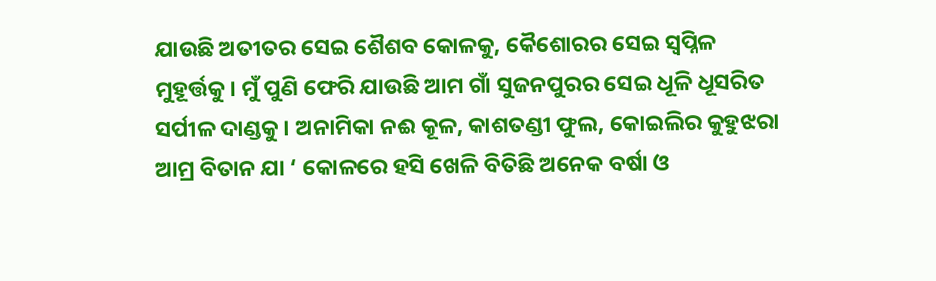ଯାଉଛି ଅତୀତର ସେଇ ଶୈଶବ କୋଳକୁ, କୈଶୋରର ସେଇ ସ୍ବପ୍ନିଳ ମୁହୂର୍ତ୍ତକୁ। ମୁଁ ପୁଣି ଫେରି ଯାଉଛି ଆମ ଗାଁ ସୁଜନପୁରର ସେଇ ଧୂଳି ଧୂସରିତ ସର୍ପୀଳ ଦାଣ୍ଡକୁ। ଅନାମିକା ନଈ କୂଳ, କାଶତଣ୍ଡୀ ଫୁଲ, କୋଇଲିର କୁହୁଝରା ଆମ୍ର ବିତାନ ଯା ‘ କୋଳରେ ହସି ଖେଳି ବିତିଛି ଅନେକ ବର୍ଷା ଓ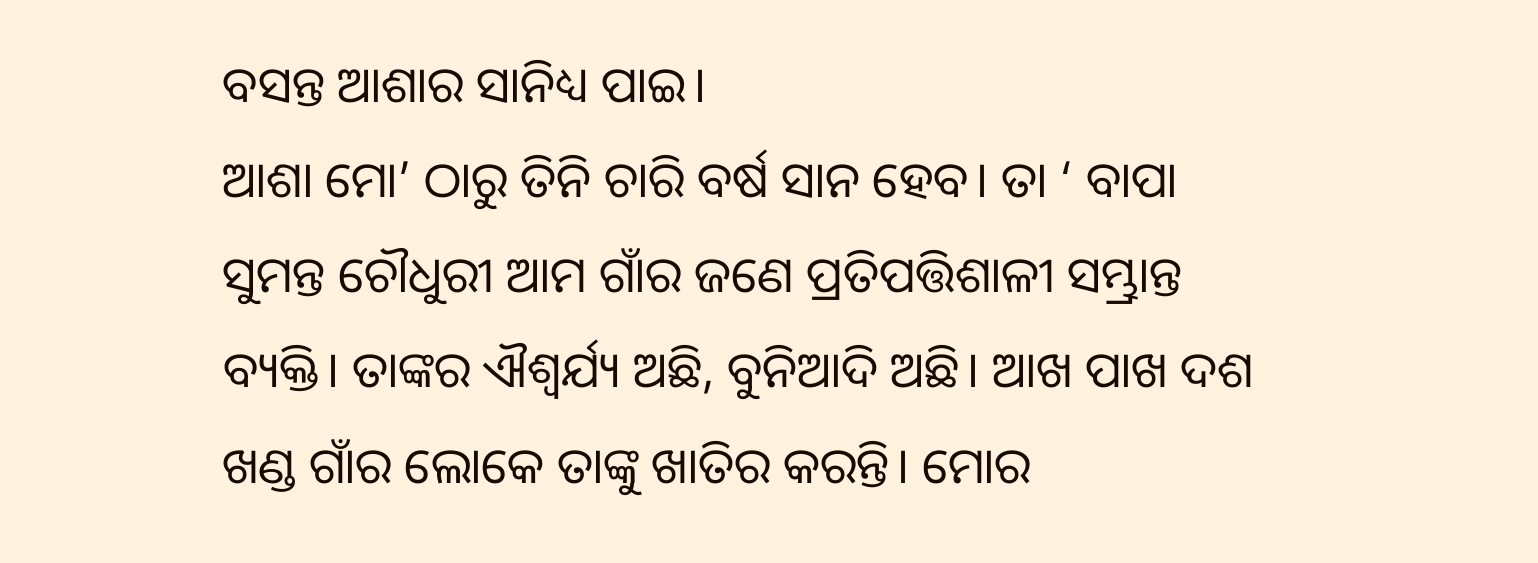ବସନ୍ତ ଆଶାର ସାନିଧ୍ୟ ପାଇ।
ଆଶା ମୋ’ ଠାରୁ ତିନି ଚାରି ବର୍ଷ ସାନ ହେବ। ତା ‘ ବାପା ସୁମନ୍ତ ଚୌଧୁରୀ ଆମ ଗାଁର ଜଣେ ପ୍ରତିପତ୍ତିଶାଳୀ ସମ୍ଭ୍ରାନ୍ତ ବ୍ୟକ୍ତି। ତାଙ୍କର ଐଶ୍ୱର୍ଯ୍ୟ ଅଛି, ବୁନିଆଦି ଅଛି। ଆଖ ପାଖ ଦଶ ଖଣ୍ଡ ଗାଁର ଲୋକେ ତାଙ୍କୁ ଖାତିର କରନ୍ତି। ମୋର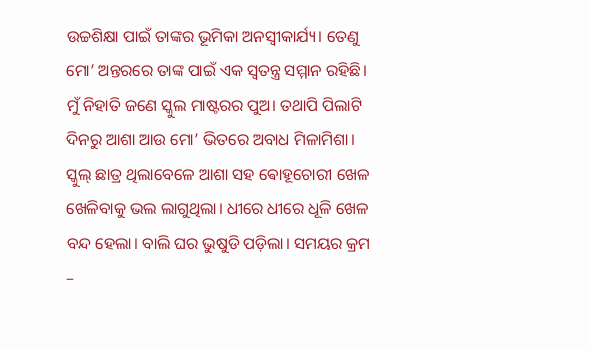ଉଚ୍ଚଶିକ୍ଷା ପାଇଁ ତାଙ୍କର ଭୂମିକା ଅନସ୍ବୀକାର୍ଯ୍ୟ। ତେଣୁ ମୋ’ ଅନ୍ତରରେ ତାଙ୍କ ପାଇଁ ଏକ ସ୍ବତନ୍ତ୍ର ସମ୍ମାନ ରହିଛି। ମୁଁ ନିହାତି ଜଣେ ସ୍କୁଲ ମାଷ୍ଟରର ପୁଅ। ତଥାପି ପିଲାଟି ଦିନରୁ ଆଶା ଆଉ ମୋ’ ଭିତରେ ଅବାଧ ମିଳାମିଶା।
ସ୍କୁଲ୍ ଛାତ୍ର ଥିଲାବେଳେ ଆଶା ସହ ଵୋହୂଚୋରୀ ଖେଳ ଖେଳିବାକୁ ଭଲ ଲାଗୁଥିଲା। ଧୀରେ ଧୀରେ ଧୂଳି ଖେଳ ବନ୍ଦ ହେଲା। ବାଲି ଘର ଭୁଷୁଡି ପଡ଼ିଲା। ସମୟର କ୍ରମ –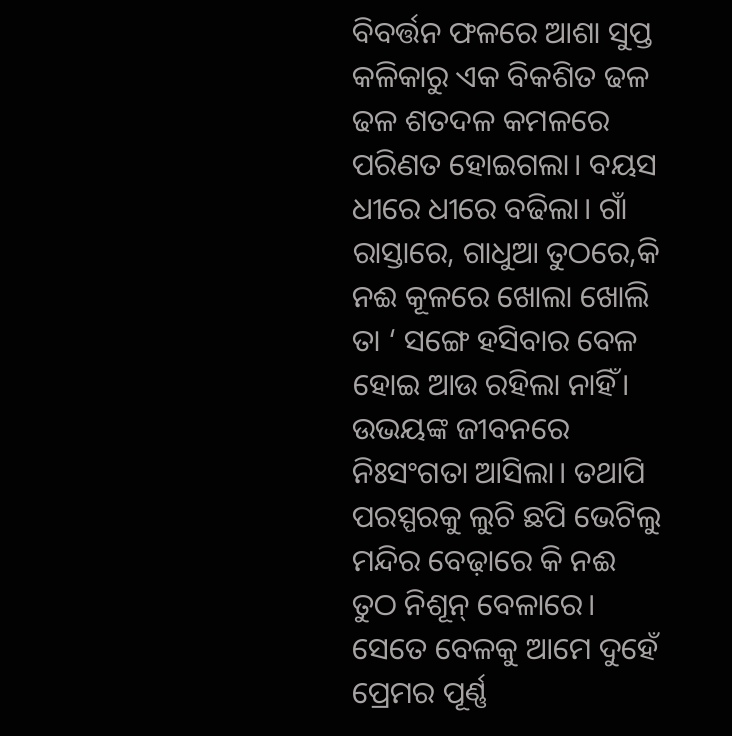ବିବର୍ତ୍ତନ ଫଳରେ ଆଶା ସୁପ୍ତ କଳିକାରୁ ଏକ ବିକଶିତ ଢଳ ଢଳ ଶତଦଳ କମଳରେ ପରିଣତ ହୋଇଗଲା। ବୟସ ଧୀରେ ଧୀରେ ବଢିଲା। ଗାଁ ରାସ୍ତାରେ, ଗାଧୁଆ ତୁଠରେ,କି ନଈ କୂଳରେ ଖୋଲା ଖୋଲି ତା ‘ ସଙ୍ଗେ ହସିବାର ବେଳ ହୋଇ ଆଉ ରହିଲା ନାହିଁ। ଉଭୟଙ୍କ ଜୀବନରେ ନିଃସଂଗତା ଆସିଲା। ତଥାପି ପରସ୍ପରକୁ ଲୁଚି ଛପି ଭେଟିଲୁ ମନ୍ଦିର ବେଢ଼ାରେ କି ନଈ ତୁଠ ନିଶୂନ୍ ବେଳାରେ। ସେତେ ବେଳକୁ ଆମେ ଦୁହେଁ ପ୍ରେମର ପୂର୍ଣ୍ଣ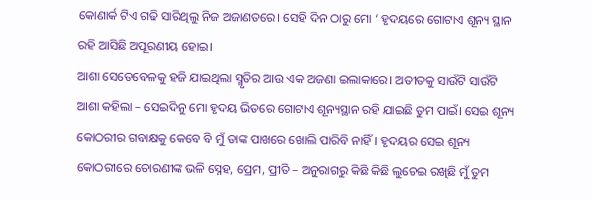କୋଣାର୍କ ଟିଏ ଗଢି ସାରିଥିଲୁ ନିଜ ଅଜାଣତରେ। ସେହି ଦିନ ଠାରୁ ମୋ ‘ ହୃଦୟରେ ଗୋଟାଏ ଶୂନ୍ୟ ସ୍ଥାନ ରହି ଆସିଛି ଅପୂରଣୀୟ ହୋଇ।
ଆଶା ସେତେବେଳକୁ ହଜି ଯାଇଥିଲା ସ୍ମୃତିର ଆଉ ଏକ ଅଜଣା ଇଲାକାରେ। ଅତୀତକୁ ସାଉଁଟି ସାଉଁଟି ଆଶା କହିଲା – ସେଇଦିନୁ ମୋ ହୃଦୟ ଭିତରେ ଗୋଟାଏ ଶୂନ୍ୟସ୍ଥାନ ରହି ଯାଇଛି ତୁମ ପାଇଁ। ସେଇ ଶୂନ୍ୟ କୋଠରୀର ଗବାକ୍ଷକୁ କେବେ ବି ମୁଁ ତାଙ୍କ ପାଖରେ ଖୋଲି ପାରିବି ନାହିଁ। ହୃଦୟର ସେଇ ଶୂନ୍ୟ କୋଠରୀରେ ଚୋରଣୀଙ୍କ ଭଳି ସ୍ନେହ, ପ୍ରେମ, ପ୍ରୀତି – ଅନୁରାଗରୁ କିଛି କିଛି ଲୁଚେଇ ରଖିଛି ମୁଁ ତୁମ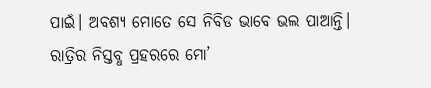ପାଇଁ। ଅବଶ୍ୟ ମୋତେ ସେ ନିବିଡ ଭାବେ ଭଲ ପାଆନ୍ତି। ରାତ୍ରିର ନିସ୍ତବ୍ଧ ପ୍ରହରରେ ମୋ’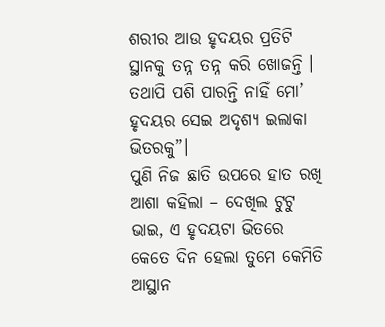ଶରୀର ଆଉ ହୃଦୟର ପ୍ରତିଟି ସ୍ଥାନକୁ ତନ୍ନ ତନ୍ନ କରି ଖୋଜନ୍ତି । ତଥାପି ପଶି ପାରନ୍ତି ନାହିଁ ମୋ’ ହୃଦୟର ସେଇ ଅଦୃଶ୍ୟ ଇଲାକା ଭିତରକୁ”।
ପୁଣି ନିଜ ଛାତି ଉପରେ ହାତ ରଖି ଆଶା କହିଲା – ଦେଖିଲ ଟୁଟୁ ଭାଇ, ଏ ହୃଦୟଟା ଭିତରେ କେତେ ଦିନ ହେଲା ତୁମେ କେମିତି ଆସ୍ଥାନ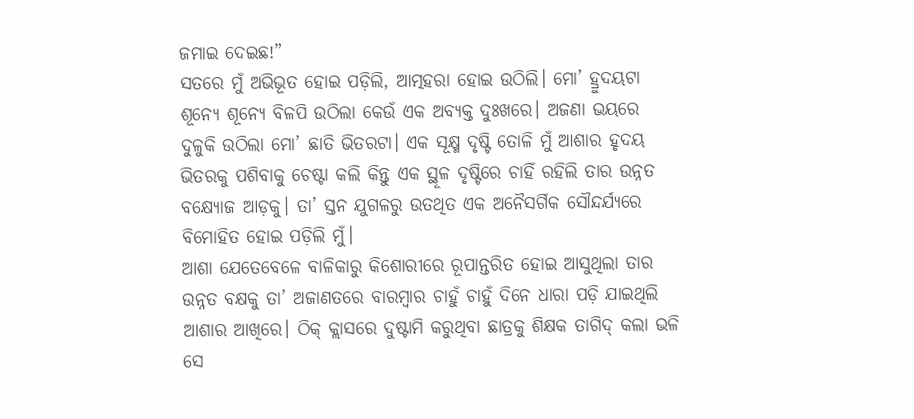ଜମାଇ ଦେଇଛ!”
ସତରେ ମୁଁ ଅଭିଭୂତ ହୋଇ ପଡ଼ିଲି, ଆତ୍ମହରା ହୋଇ ଉଠିଲି। ମୋ’ ହ୍ରୁଦୟଟା ଶୂନ୍ୟେ ଶୂନ୍ୟେ ବିଳପି ଉଠିଲା କେଉଁ ଏକ ଅବ୍ୟକ୍ତ ଦୁଃଖରେ। ଅଜଣା ଭୟରେ ଦୁଳୁକି ଉଠିଲା ମୋ’ ଛାତି ଭିତରଟା। ଏକ ସୂକ୍ଷ୍ମ ଦୃଷ୍ଟି ତୋଳି ମୁଁ ଆଶାର ହୃଦୟ ଭିତରକୁ ପଶିବାକୁ ଚେଷ୍ଟା କଲି କିନ୍ତୁ ଏକ ସ୍ଥୂଳ ଦୃଷ୍ଟିରେ ଚାହିଁ ରହିଲି ତାର ଉନ୍ନତ ବକ୍ଷ୍ୟୋଜ ଆଡ଼କୁ। ତା’ ସ୍ତନ ଯୁଗଳରୁ ଉତଥିତ ଏକ ଅନୈସର୍ଗିକ ସୌନ୍ଦର୍ଯ୍ୟରେ ବିମୋହିତ ହୋଇ ପଡ଼ିଲି ମୁଁ।
ଆଶା ଯେତେବେଳେ ବାଳିକାରୁ କିଶୋରୀରେ ରୂପାନ୍ତରିତ ହୋଇ ଆସୁଥିଲା ତାର ଉନ୍ନତ ବକ୍ଷକୁ ତା’ ଅଜାଣତରେ ବାରମ୍ବାର ଚାହୁଁ ଚାହୁଁ ଦିନେ ଧାରା ପଡ଼ି ଯାଇଥିଲି ଆଶାର ଆଖିରେ। ଠିକ୍ କ୍ଲାସରେ ଦୁଷ୍ଟାମି କରୁଥିବା ଛାତ୍ରକୁ ଶିକ୍ଷକ ତାଗିଦ୍ କଲା ଭଳି ସେ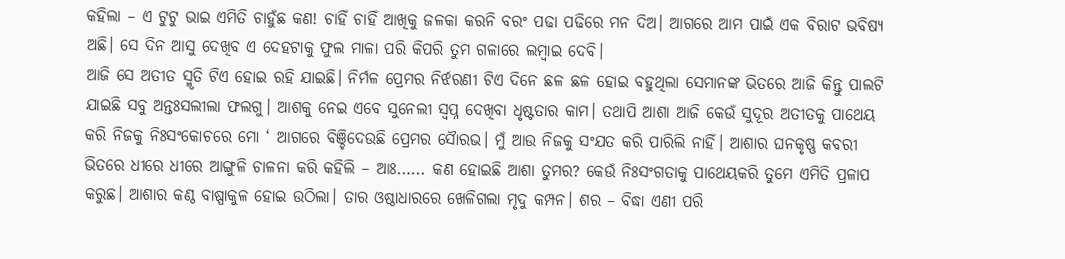କହିଲା – ଏ ଟୁଟୁ ଭାଇ ଏମିତି ଚାହୁଁଛ କଣ! ଚାହିଁ ଚାହିଁ ଆଖିକୁ ଜଳକା କରନି ବରଂ ପଢା ପଢିରେ ମନ ଦିଅ। ଆଗରେ ଆମ ପାଇଁ ଏକ ବିରାଟ ଭବିଷ୍ୟ ଅଛି। ସେ ଦିନ ଆସୁ ଦେଖିବ ଏ ଦେହଟାକୁ ଫୁଲ ମାଳା ପରି କିପରି ତୁମ ଗଳାରେ ଲମ୍ବାଇ ଦେବି।
ଆଜି ସେ ଅତୀତ ସ୍ମୃତି ଟିଏ ହୋଇ ରହି ଯାଇଛି। ନିର୍ମଳ ପ୍ରେମର ନିର୍ଝରଣୀ ଟିଏ ଦିନେ ଛଳ ଛଳ ହୋଇ ବହୁଥିଲା ସେମାନଙ୍କ ଭିତରେ ଆଜି କିନ୍ତୁ ପାଲଟି ଯାଇଛି ସବୁ ଅନ୍ତଃସଲୀଲା ଫଲଗୁ। ଆଶକୁ ନେଇ ଏବେ ସୁନେଲୀ ସ୍ବପ୍ନ ଦେଖିବା ଧୃଷ୍ଟତାର କାମ। ତଥାପି ଆଶା ଆଜି କେଉଁ ସୁଦୂର ଅତୀତକୁ ପାଥେୟ କରି ନିଜକୁ ନିଃସଂକୋଚରେ ମୋ ‘ ଆଗରେ ବିଞ୍ଚିଦେଉଛି ପ୍ରେମର ସୈାରଭ। ମୁଁ ଆଉ ନିଜକୁ ସଂଯତ କରି ପାରିଲି ନାହିଁ। ଆଶାର ଘନକୃଷ୍ଣ କବରୀ ଭିତରେ ଧୀରେ ଧୀରେ ଆଙ୍ଗୁଳି ଚାଳନା କରି କହିଲି – ଆଃ.….. କଣ ହୋଇଛି ଆଶା ତୁମର? କେଉଁ ନିଃସଂଗତାକୁ ପାଥେୟକରି ତୁମେ ଏମିତି ପ୍ରଳାପ କରୁଛ। ଆଶାର କଣ୍ଠ ବାଷ୍ପାକୁଳ ହୋଇ ଉଠିଲା। ତାର ଓଷ୍ଠାଧାରରେ ଖେଳିଗଲା ମୃଦୁ କମ୍ପନ। ଶର – ବିଦ୍ଧା ଏଣୀ ପରି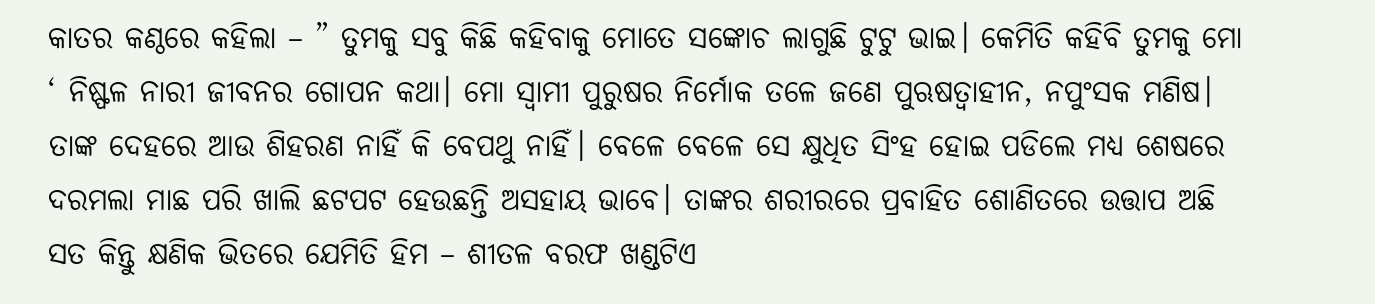କାତର କଣ୍ଠରେ କହିଲା – ” ତୁମକୁ ସବୁ କିଛି କହିବାକୁ ମୋତେ ସଙ୍କୋଚ ଲାଗୁଛି ଟୁଟୁ ଭାଇ। କେମିତି କହିବି ତୁମକୁ ମୋ ‘ ନିଷ୍ଫଳ ନାରୀ ଜୀବନର ଗୋପନ କଥା। ମୋ ସ୍ବାମୀ ପୁରୁଷର ନିର୍ମୋକ ତଳେ ଜଣେ ପୁଋଷତ୍ବାହୀନ, ନପୁଂସକ ମଣିଷ। ତାଙ୍କ ଦେହରେ ଆଉ ଶିହରଣ ନାହିଁ କି ବେପଥୁ ନାହିଁ। ବେଳେ ବେଳେ ସେ କ୍ଷୁଧିତ ସିଂହ ହୋଇ ପଡିଲେ ମଧ୍ୟ ଶେଷରେ ଦରମଲା ମାଛ ପରି ଖାଲି ଛଟପଟ ହେଉଛନ୍ତି ଅସହାୟ ଭାବେ। ତାଙ୍କର ଶରୀରରେ ପ୍ରବାହିତ ଶୋଣିତରେ ଉତ୍ତାପ ଅଛି ସତ କିନ୍ତୁ କ୍ଷଣିକ ଭିତରେ ଯେମିତି ହିମ – ଶୀତଳ ବରଫ ଖଣ୍ଡଟିଏ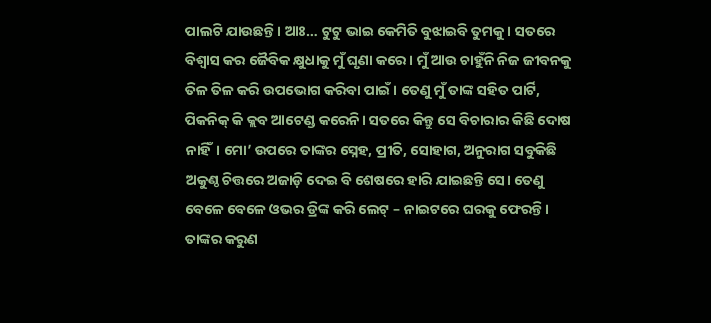ପାଲଟି ଯାଉଛନ୍ତି। ଆଃ… ଟୁଟୁ ଭାଇ କେମିତି ବୁଝାଇବି ତୁମକୁ। ସତରେ ବିଶ୍ୱାସ କର ଜୈବିକ କ୍ଷୁଧାକୁ ମୁଁ ଘୃଣା କରେ। ମୁଁ ଆଉ ଚାହୁଁନି ନିଜ ଜୀବନକୁ ତିଳ ତିଳ କରି ଉପଭୋଗ କରିବା ପାଇଁ। ତେଣୁ ମୁଁ ତାଙ୍କ ସହିତ ପାର୍ଟି, ପିକନିକ୍ କି କ୍ଲବ ଆଟେଣ୍ଡ କରେନି। ସତରେ କିନ୍ତୁ ସେ ବିଚାରାର କିଛି ଦୋଷ ନାହିଁ। ମୋ’ ଉପରେ ତାଙ୍କର ସ୍ନେହ, ପ୍ରୀତି, ସୋହାଗ, ଅନୁରାଗ ସବୁକିଛି ଅକୁଣ୍ଠ ଚିତ୍ତରେ ଅଜାଡ଼ି ଦେଇ ବି ଶେଷରେ ହାରି ଯାଇଛନ୍ତି ସେ। ତେଣୁ ବେଳେ ବେଳେ ଓଭର ଡ୍ରିଙ୍କ କରି ଲେଟ୍ – ନାଇଟରେ ଘରକୁ ଫେରନ୍ତି। ତାଙ୍କର କରୁଣ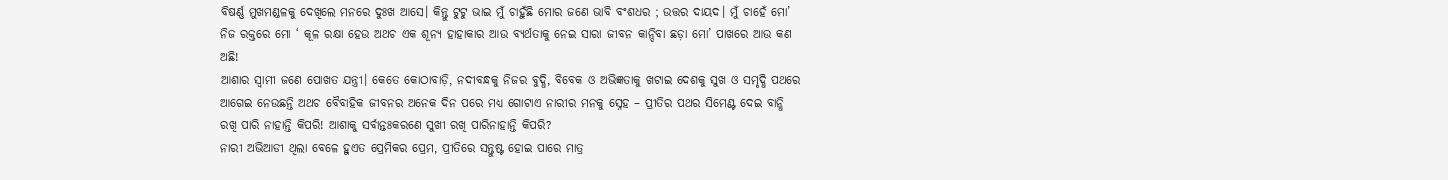ବିଷର୍ଣ୍ଣ ମୁଖମଣ୍ଡଳକୁ ଦେଖିଲେ ମନରେ ଦୁଃଖ ଆସେ। କିନ୍ତୁ ଟୁଟୁ ଭାଇ ମୁଁ ଚାହୁଁଛି ମୋର ଜଣେ ଭାବି ବଂଶଧର ; ଉତ୍ତର ଦାୟଦ। ମୁଁ ଚାହେଁ ମୋ’ ନିଜ ରକ୍ତରେ ମୋ ‘ କୂଳ ରକ୍ଷା ହେଉ ଅଥଚ ଏକ ଶୂନ୍ୟ ହାହାକାର ଆଉ ବ୍ୟର୍ଥତାକୁ ନେଇ ସାରା ଜୀବନ କାନ୍ଦିବା ଛଡ଼ା ମୋ’ ପାଖରେ ଆଉ କଣ ଅଛି!
ଆଶାର ସ୍ବାମୀ ଜଣେ ପୋଖତ ଯନ୍ତ୍ରୀ। କେତେ କୋଠାବାଡ଼ି, ନଦୀବନ୍ଧକୁ ନିଜର ବୁଦ୍ଧି, ବିବେକ ଓ ଅଭିଜ୍ଞତାକୁ ଖଟାଇ ଦେଶକୁ ସୁଖ ଓ ସମୃଦ୍ଧି ପଥରେ ଆଗେଇ ନେଉଛନ୍ତି ଅଥଚ ବୈବାହିକ ଜୀବନର ଅନେକ ଦିନ ପରେ ମଧ୍ୟ ଗୋଟାଏ ନାରୀର ମନକୁ ସ୍ନେହ – ପ୍ରୀତିର ପଥର ସିମେଣ୍ଟ ଦେଇ ବାନ୍ଧି ରଖି ପାରି ନାହାନ୍ତି କିପରି! ଆଶାକୁ ସର୍ବାନ୍ତଃକରଣେ ସୁଖୀ ରଖି ପାରିନାହାନ୍ତି କିପରି?
ନାରୀ ଅଭିଆଡୀ ଥିଲା ବେଳେ ହୁଏତ ପ୍ରେମିକର ପ୍ରେମ, ପ୍ରୀତିରେ ସନ୍ତୁଷ୍ଟ ହୋଇ ପାରେ ମାତ୍ର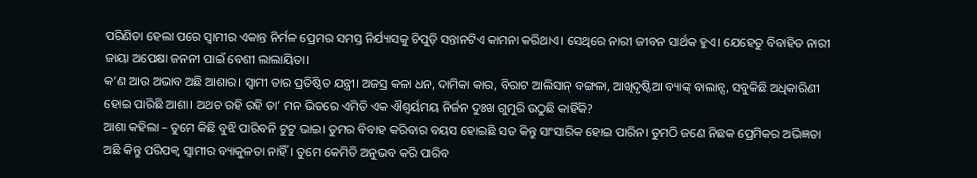ପରିଣିତା ହେଲା ପରେ ସ୍ୱାମୀର ଏକାନ୍ତ ନିର୍ମଳ ପ୍ରେମର ସମସ୍ତ ନିର୍ଯ୍ୟାସକୁ ଚିପୁଡ଼ି ସନ୍ତାନଟିଏ କାମନା କରିଥାଏ। ସେଥିରେ ନାରୀ ଜୀବନ ସାର୍ଥକ ହୁଏ। ଯେହେତୁ ବିବାହିତ ନାରୀ ଜାୟା ଅପେକ୍ଷା ଜନନୀ ପାଇଁ ବେଶୀ ଲାଲାୟିତା।
କ’ଣ ଆଉ ଅଭାବ ଅଛି ଆଶାର। ସ୍ବାମୀ ତାର ପ୍ରତିଷ୍ଠିତ ଯନ୍ତ୍ରୀ। ଅଜସ୍ର କଳା ଧନ, ଦାମିକା କାର, ବିରାଟ ଆଲିସାନ୍ ବଙ୍ଗଳା, ଆଖିଦୃଷ୍ଟିଆ ବ୍ୟାଙ୍କ୍ ବାଲାନ୍ସ, ସବୁକିଛି ଅଧିକାରିଣୀ ହୋଇ ପାରିଛି ଆଶା। ଅଥଚ ରହି ରହି ତା’ ମନ ଭିତରେ ଏମିତି ଏକ ଐଶ୍ୱର୍ୟମୟ ନିର୍ଜନ ଦୁଃଖ ଗୁମୁରି ଉଠୁଛି କାହିଁକି?
ଆଶା କହିଲା – ତୁମେ କିଛି ବୁଝି ପାରିବନି ଟୁଟୁ ଭାଇ। ତୁମର ବିବାହ କରିବାର ବୟସ ହୋଇଛି ସତ କିନ୍ତୁ ସାଂସାରିକ ହୋଇ ପାରିନ। ତୁମଠି ଜଣେ ନିଛକ ପ୍ରେମିକର ଅଭିଜ୍ଞତା ଅଛି କିନ୍ତୁ ପରିପକ୍ଵ ସ୍ୱାମୀର ବ୍ୟାକୁଳତା ନାହିଁ। ତୁମେ କେମିତି ଅନୁଭବ କରି ପାରିବ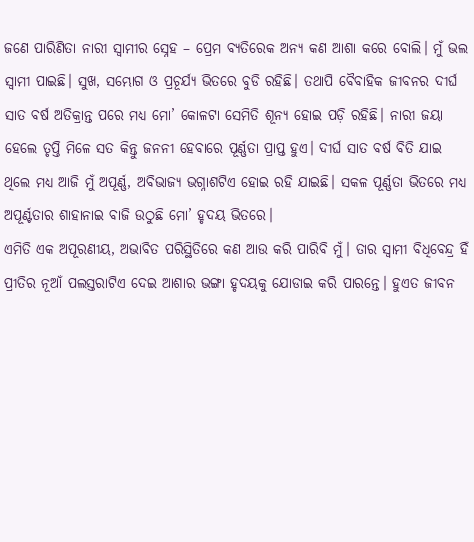ଜଣେ ପାରିଣିତା ନାରୀ ସ୍ୱାମୀର ସ୍ନେହ – ପ୍ରେମ ବ୍ୟତିରେକ ଅନ୍ୟ କଣ ଆଶା କରେ ବୋଲି। ମୁଁ ଭଲ ସ୍ବାମୀ ପାଇଛି। ସୁଖ, ସମ୍ଭୋଗ ଓ ପ୍ରଚୂର୍ଯ୍ୟ ଭିତରେ ବୁଡି ରହିଛି। ତଥାପି ବୈବାହିକ ଜୀବନର ଦୀର୍ଘ ସାତ ବର୍ଷ ଅତିକ୍ରାନ୍ତ ପରେ ମଧ୍ୟ ମୋ’ କୋଳଟା ସେମିତି ଶୂନ୍ୟ ହୋଇ ପଡ଼ି ରହିଛି। ନାରୀ ଜୟା ହେଲେ ତୃପ୍ତି ମିଳେ ସତ କିନ୍ତୁ ଜନନୀ ହେବାରେ ପୂର୍ଣ୍ଣତା ପ୍ରାପ୍ତ ହୁଏ। ଦୀର୍ଘ ସାତ ବର୍ଷ ବିତି ଯାଇ ଥିଲେ ମଧ୍ୟ ଆଜି ମୁଁ ଅପୂର୍ଣ୍ଣ, ଅବିଭାଜ୍ୟ ଭଗ୍ନାଶଟିଏ ହୋଇ ରହି ଯାଇଛି। ସକଳ ପୂର୍ଣ୍ଣତା ଭିତରେ ମଧ୍ୟ ଅପୂର୍ଣ୍ଟତାର ଶାହାନାଇ ବାଜି ଉଠୁଛି ମୋ’ ହୃଦୟ ଭିତରେ।
ଏମିତି ଏକ ଅପୂରଣୀୟ, ଅଭାବିତ ପରିସ୍ଥିତିରେ କଣ ଆଉ କରି ପାରିବି ମୁଁ। ତାର ସ୍ବାମୀ ବିଧିବେନ୍ଦ୍ର ହିଁ ପ୍ରୀତିର ନୂଆଁ ପଲସ୍ତରାଟିଏ ଦେଇ ଆଶାର ଭଙ୍ଗା ହୃଦୟକୁ ଯୋଡାଇ କରି ପାରନ୍ତେ। ହୁଏତ ଜୀବନ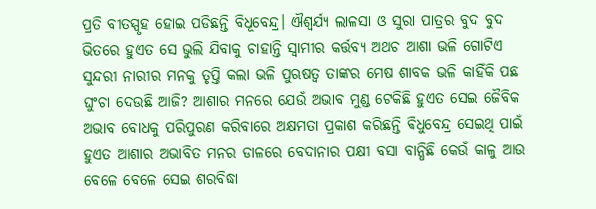ପ୍ରତି ବୀତସ୍ପୃହ ହୋଇ ପଡିଛନ୍ତି ବିଧୂବେନ୍ଦ୍ର। ଐଶ୍ୱର୍ଯ୍ୟ ଲାଳସା ଓ ସୁରା ପାତ୍ରର ବୁଦ ବୁଦ ଭିତରେ ହୁଏତ ସେ ଭୁଲି ଯିବାକୁ ଚାହାନ୍ତି ସ୍ୱାମୀର କର୍ତ୍ତବ୍ୟ ଅଥଚ ଆଶା ଭଳି ଗୋଟିଏ ସୁନ୍ଦରୀ ନାରୀର ମନକୁ ତୃପ୍ତି କଲା ଭଳି ପୁଋଷତ୍ଵ ତାଙ୍କର ମେଷ ଶାବକ ଭଳି କାହିଁକି ପଛ ଘୁଂଚା ଦେଉଛି ଆଜି? ଆଶାର ମନରେ ଯେଉଁ ଅଭାବ ମୁଣ୍ଡ ଟେକିଛି ହୁଏତ ସେଇ ଜୈବିକ ଅଭାବ ବୋଧକୁ ପରିପୁରଣ କରିବାରେ ଅକ୍ଷମତା ପ୍ରକାଶ କରିଛନ୍ତି ଵିଧୁବେନ୍ଦ୍ର ସେଇଥି ପାଇଁ ହୁଏତ ଆଶାର ଅଭାବିତ ମନର ଡାଳରେ ବେଦାନାର ପକ୍ଷୀ ବସା ବାନ୍ଧିଛି କେଉଁ କାଳୁ ଆଉ ବେଳେ ବେଳେ ସେଇ ଶରବିଦ୍ଧା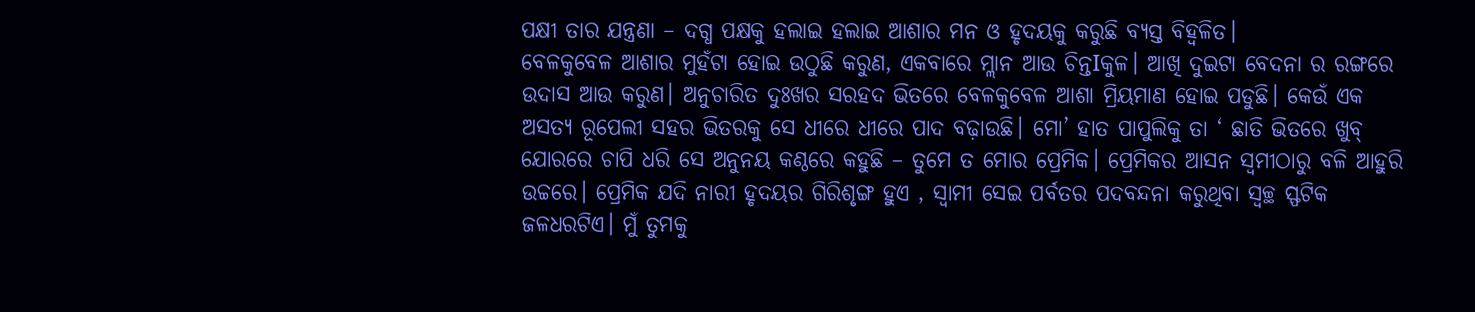ପକ୍ଷୀ ତାର ଯନ୍ତ୍ରଣା – ଦଗ୍ଧ ପକ୍ଷକୁ ହଲାଇ ହଲାଇ ଆଶାର ମନ ଓ ହୃଦୟକୁ କରୁଛି ବ୍ୟସ୍ତ ବିହ୍ଵଳିତ।
ବେଳକୁବେଳ ଆଶାର ମୁହଁଟା ହୋଇ ଉଠୁଛି କରୁଣ, ଏକବାରେ ମ୍ଲାନ ଆଉ ଚିନ୍ତIକୁଳ। ଆଖି ଦୁଇଟା ବେଦନା ର ରଙ୍ଗରେ ଉଦାସ ଆଉ କରୁଣ। ଅନୁଚାରିତ ଦୁଃଖର ସରହଦ ଭିତରେ ବେଳକୁବେଳ ଆଶା ମ୍ରିୟମାଣ ହୋଇ ପଡୁଛି। କେଉଁ ଏକ ଅସତ୍ୟ ରୂପେଲୀ ସହର ଭିତରକୁ ସେ ଧୀରେ ଧୀରେ ପାଦ ବଢ଼ାଉଛି। ମୋ’ ହାତ ପାପୁଲିକୁ ତା ‘ ଛାତି ଭିତରେ ଖୁବ୍ ଯୋରରେ ଚାପି ଧରି ସେ ଅନୁନୟ କଣ୍ଠରେ କହୁଛି – ତୁମେ ତ ମୋର ପ୍ରେମିକ। ପ୍ରେମିକର ଆସନ ସ୍ଵମୀଠାରୁ ବଳି ଆହୁରି ଉଚ୍ଚରେ। ପ୍ରେମିକ ଯଦି ନାରୀ ହୃଦୟର ଗିରିଶୃଙ୍ଗ ହୁଏ , ସ୍ବାମୀ ସେଇ ପର୍ବତର ପଦବନ୍ଦନା କରୁଥିବା ସ୍ୱଚ୍ଛ ସ୍ଫଟିକ ଜଳଧରଟିଏ। ମୁଁ ତୁମକୁ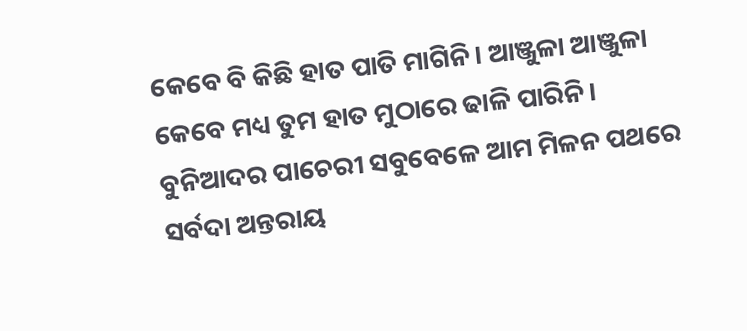କେବେ ବି କିଛି ହାତ ପାତି ମାଗିନି। ଆଞ୍ଜୁଳା ଆଞ୍ଜୁଳା କେବେ ମଧ୍ୟ ତୁମ ହାତ ମୁଠାରେ ଢାଳି ପାରିନି। ବୁନିଆଦର ପାଚେରୀ ସବୁବେଳେ ଆମ ମିଳନ ପଥରେ ସର୍ବଦା ଅନ୍ତରାୟ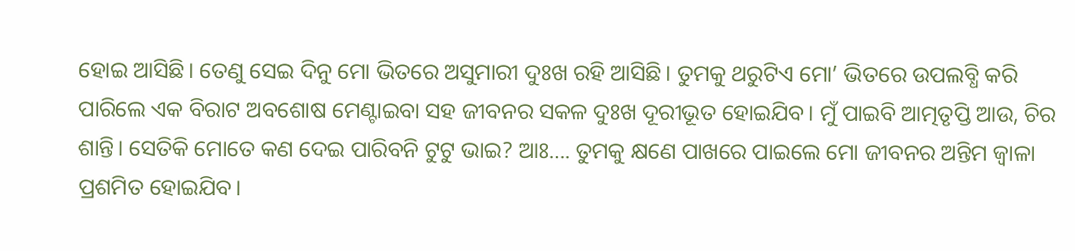ହୋଇ ଆସିଛି। ତେଣୁ ସେଇ ଦିନୁ ମୋ ଭିତରେ ଅସୁମାରୀ ଦୁଃଖ ରହି ଆସିଛି। ତୁମକୁ ଥରୁଟିଏ ମୋ’ ଭିତରେ ଉପଲବ୍ଧି କରି ପାରିଲେ ଏକ ବିରାଟ ଅବଶୋଷ ମେଣ୍ଟାଇବା ସହ ଜୀବନର ସକଳ ଦୁଃଖ ଦୂରୀଭୂତ ହୋଇଯିବ। ମୁଁ ପାଇବି ଆତ୍ମତୃପ୍ତି ଆଉ, ଚିର ଶାନ୍ତି। ସେତିକି ମୋତେ କଣ ଦେଇ ପାରିବନି ଟୁଟୁ ଭାଇ? ଆଃ…. ତୁମକୁ କ୍ଷଣେ ପାଖରେ ପାଇଲେ ମୋ ଜୀବନର ଅନ୍ତିମ ଜ୍ଵାଳା ପ୍ରଶମିତ ହୋଇଯିବ।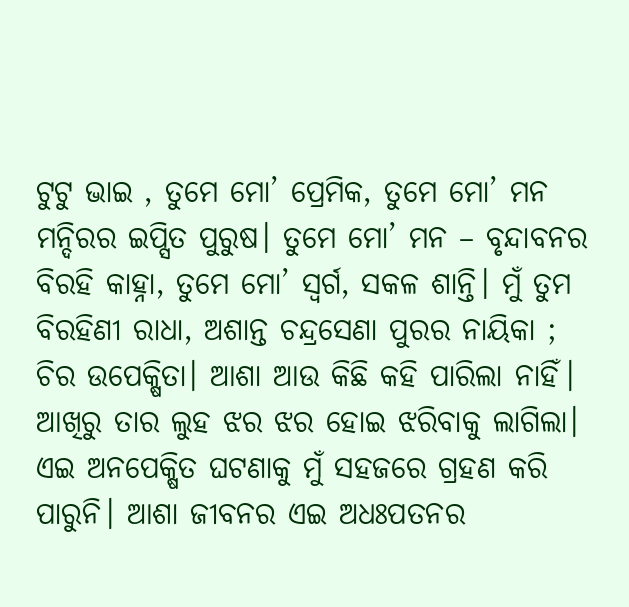ଟୁଟୁ ଭାଇ , ତୁମେ ମୋ’ ପ୍ରେମିକ, ତୁମେ ମୋ’ ମନ ମନ୍ଦିରର ଇପ୍ସିତ ପୁରୁଷ। ତୁମେ ମୋ’ ମନ – ବୃନ୍ଦାବନର ବିରହି କାହ୍ନା, ତୁମେ ମୋ’ ସ୍ବର୍ଗ, ସକଳ ଶାନ୍ତି। ମୁଁ ତୁମ ବିରହିଣୀ ରାଧା, ଅଶାନ୍ତ ଚନ୍ଦ୍ରସେଣା ପୁରର ନାୟିକା ; ଚିର ଉପେକ୍ଷିତା। ଆଶା ଆଉ କିଛି କହି ପାରିଲା ନାହିଁ। ଆଖିରୁ ତାର ଲୁହ ଝର ଝର ହୋଇ ଝରିବାକୁ ଲାଗିଲା।
ଏଇ ଅନପେକ୍ଷିତ ଘଟଣାକୁ ମୁଁ ସହଜରେ ଗ୍ରହଣ କରି ପାରୁନି। ଆଶା ଜୀବନର ଏଇ ଅଧଃପତନର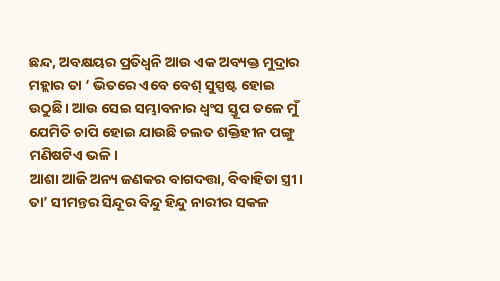ଛନ୍ଦ, ଅବକ୍ଷୟର ପ୍ରତିଧ୍ଵନି ଆଉ ଏକ ଅବ୍ୟକ୍ତ ମୁଦ୍ରାର ମହ୍ଲାର ତା ‘ ଭିତରେ ଏବେ ବେଶ୍ ସୁସ୍ପଷ୍ଟ ହୋଇ ଉଠୁଛି। ଆଉ ସେଇ ସମ୍ଭାବନାର ଧ୍ଵଂସ ସ୍ତୂପ ତଳେ ମୁଁ ଯେମିତି ଚାପି ହୋଇ ଯାଉଛି ଚଲତ ଶକ୍ତିହୀନ ପଙ୍ଗୁ ମଣିଷଟିଏ ଭଳି।
ଆଶା ଆଜି ଅନ୍ୟ ଜଣକର ବାଗଦତ୍ତା, ବିବାହିତା ସ୍ତ୍ରୀ। ତା’ ସୀମନ୍ତର ସିନ୍ଦୂର ବିନ୍ଦୁ ହିନ୍ଦୁ ନାରୀର ସକଳ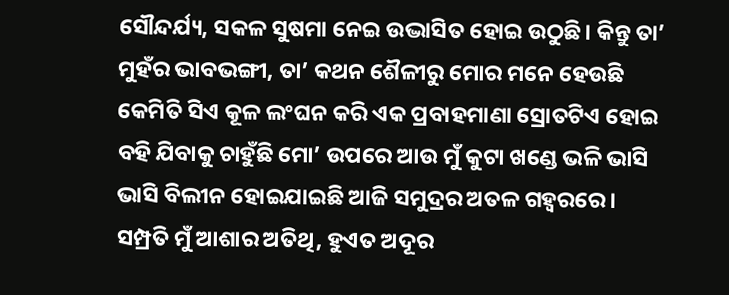ସୌନ୍ଦର୍ଯ୍ୟ, ସକଳ ସୁଷମା ନେଇ ଉଦ୍ଭାସିତ ହୋଇ ଉଠୁଛି। କିନ୍ତୁ ତା’ ମୁହଁର ଭାବଭଙ୍ଗୀ, ତା’ କଥନ ଶୈଳୀରୁ ମୋର ମନେ ହେଉଛି କେମିତି ସିଏ କୂଳ ଲଂଘନ କରି ଏକ ପ୍ରବାହମାଣା ସ୍ରୋତଟିଏ ହୋଇ ବହି ଯିବାକୁ ଚାହୁଁଛି ମୋ’ ଉପରେ ଆଉ ମୁଁ କୁଟା ଖଣ୍ଡେ ଭଳି ଭାସି ଭାସି ବିଲୀନ ହୋଇଯାଇଛି ଆଜି ସମୁଦ୍ରର ଅତଳ ଗହ୍ୱରରେ।
ସମ୍ପ୍ରତି ମୁଁ ଆଶାର ଅତିଥି, ହୁଏତ ଅଦୂର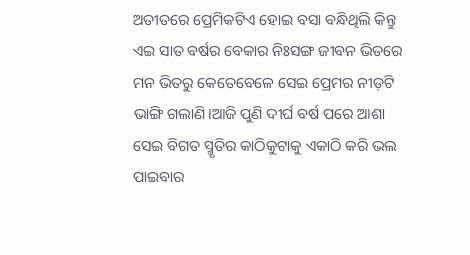ଅତୀତରେ ପ୍ରେମିକଟିଏ ହୋଇ ବସା ବନ୍ଧିଥିଲି କିନ୍ତୁ ଏଇ ସାତ ବର୍ଷର ବେକାର ନିଃସଙ୍ଗ ଜୀବନ ଭିତରେ ମନ ଭିତରୁ କେତେବେଳେ ସେଇ ପ୍ରେମର ନୀଡ଼ଟି ଭାଙ୍ଗି ଗଲାଣି।ଆଜି ପୁଣି ଦୀର୍ଘ ବର୍ଷ ପରେ ଆଶା ସେଇ ବିଗତ ସ୍ମୃତିର କାଠିକୁଟାକୁ ଏକାଠି କରି ଭଲ ପାଇବାର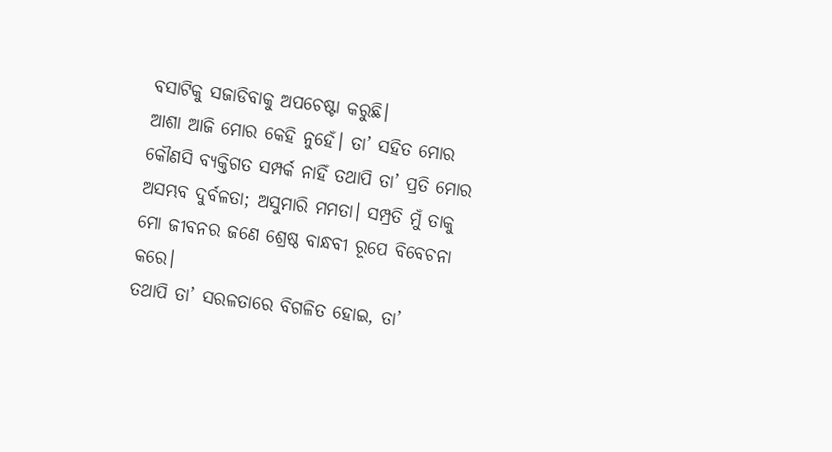ବସାଟିକୁ ସଜାଡିବାକୁ ଅପଚେଷ୍ଟା କରୁଛି।
ଆଶା ଆଜି ମୋର କେହି ନୁହେଁ। ତା’ ସହିତ ମୋର କୌଣସି ବ୍ୟକ୍ତିଗତ ସମ୍ପର୍କ ନାହିଁ ତଥାପି ତା’ ପ୍ରତି ମୋର ଅସମ୍ଭବ ଦୁର୍ବଳତା; ଅସୁମାରି ମମତା। ସମ୍ପ୍ରତି ମୁଁ ତାକୁ ମୋ ଜୀବନର ଜଣେ ଶ୍ରେଷ୍ଠ ବାନ୍ଧବୀ ରୂପେ ବିବେଚନା କରେ।
ତଥାପି ତା’ ସରଳତାରେ ବିଗଳିତ ହୋଇ, ତା’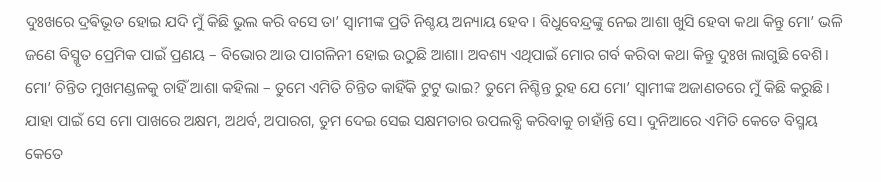ଦୁଃଖରେ ଦ୍ରଵିଭୂତ ହୋଇ ଯଦି ମୁଁ କିଛି ଭୁଲ କରି ବସେ ତା’ ସ୍ଵାମୀଙ୍କ ପ୍ରତି ନିଶ୍ଚୟ ଅନ୍ୟାୟ ହେବ। ବିଧୁବେନ୍ଦ୍ରଙ୍କୁ ନେଇ ଆଶା ଖୁସି ହେବା କଥା କିନ୍ତୁ ମୋ’ ଭଳି ଜଣେ ବିସ୍ମୃତ ପ୍ରେମିକ ପାଇଁ ପ୍ରଣୟ – ବିଭୋର ଆଉ ପାଗଳିନୀ ହୋଇ ଉଠୁଛି ଆଶା। ଅବଶ୍ୟ ଏଥିପାଇଁ ମୋର ଗର୍ବ କରିବା କଥା କିନ୍ତୁ ଦୁଃଖ ଲାଗୁଛି ବେଶି।
ମୋ’ ଚିନ୍ତିତ ମୁଖମଣ୍ଡଳକୁ ଚାହିଁ ଆଶା କହିଲା – ତୁମେ ଏମିତି ଚିନ୍ତିତ କାହିଁକି ଟୁଟୁ ଭାଇ? ତୁମେ ନିଶ୍ଚିନ୍ତ ରୁହ ଯେ ମୋ’ ସ୍ବାମୀଙ୍କ ଅଜାଣତରେ ମୁଁ କିଛି କରୁଛି। ଯାହା ପାଇଁ ସେ ମୋ ପାଖରେ ଅକ୍ଷମ, ଅଥର୍ବ, ଅପାରଗ, ତୁମ ଦେଇ ସେଇ ସକ୍ଷମତାର ଉପଲବ୍ଧି କରିବାକୁ ଚାହାଁନ୍ତି ସେ। ଦୁନିଆରେ ଏମିତି କେତେ ବିସ୍ମୟ କେତେ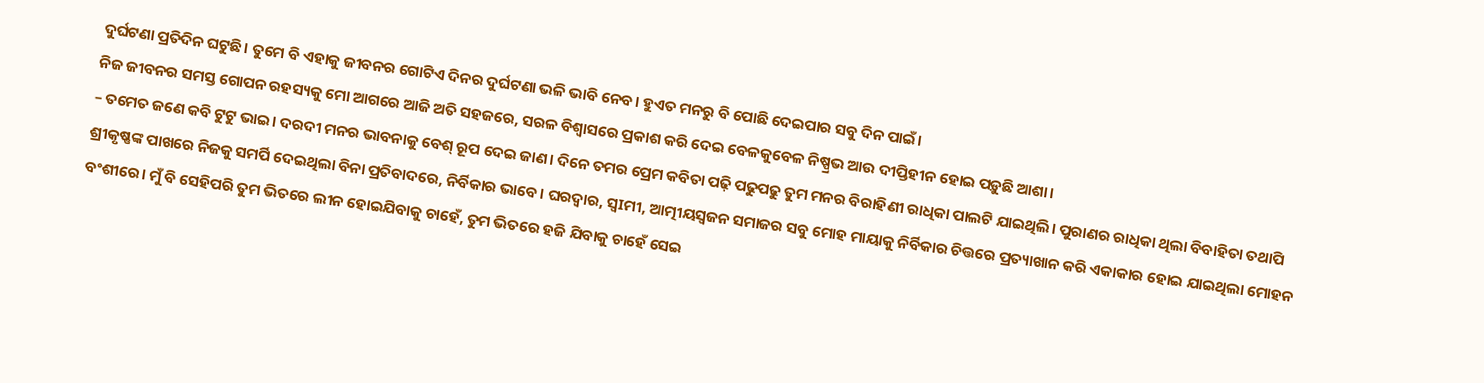ଦୁର୍ଘଟଣା ପ୍ରତିଦିନ ଘଟୁଛି। ତୁମେ ବି ଏହାକୁ ଜୀବନର ଗୋଟିଏ ଦିନର ଦୁର୍ଘଟଣା ଭଳି ଭାବି ନେବ। ହୁଏତ ମନରୁ ବି ପୋଛି ଦେଇପାର ସବୁ ଦିନ ପାଇଁ।
ନିଜ ଜୀବନର ସମସ୍ତ ଗୋପନ ରହସ୍ୟକୁ ମୋ ଆଗରେ ଆଜି ଅତି ସହଜରେ, ସରଳ ବିଶ୍ଵାସରେ ପ୍ରକାଶ କରି ଦେଇ ବେଳକୁବେଳ ନିଷ୍ପ୍ରଭ ଆଉ ଦୀପ୍ତିହୀନ ହୋଇ ପଡ଼ୁଛି ଆଶା।
– ତମେତ ଜଣେ କବି ଟୁଟୁ ଭାଇ। ଦରଦୀ ମନର ଭାବନାକୁ ବେଶ୍ ରୂପ ଦେଇ ଜାଣ। ଦିନେ ତମର ପ୍ରେମ କବିତା ପଢ଼ି ପଢୁପଢୁ ତୁମ ମନର ବିରାହିଣୀ ରାଧିକା ପାଲଟି ଯାଇଥିଲି। ପୁରାଣର ରାଧିକା ଥିଲା ବିବାହିତା ତଥାପି ଶ୍ରୀକୃଷ୍ଣଙ୍କ ପାଖରେ ନିଜକୁ ସମର୍ପି ଦେଇଥିଲା ବିନା ପ୍ରତିବାଦରେ, ନିର୍ବିକାର ଭାବେ। ଘରଦ୍ୱାର, ସ୍ୱIମୀ, ଆତ୍ମୀୟସ୍ୱଜନ ସମାଜର ସବୁ ମୋହ ମାୟାକୁ ନିର୍ବିକାର ଚିତ୍ତରେ ପ୍ରତ୍ୟାଖାନ କରି ଏକାକାର ହୋଇ ଯାଇଥିଲା ମୋହନ ବଂଶୀରେ। ମୁଁ ବି ସେହିପରି ତୁମ ଭିତରେ ଲୀନ ହୋଇଯିବାକୁ ଚାହେଁ, ତୁମ ଭିତରେ ହଜି ଯିବାକୁ ଚାହେଁ ସେଇ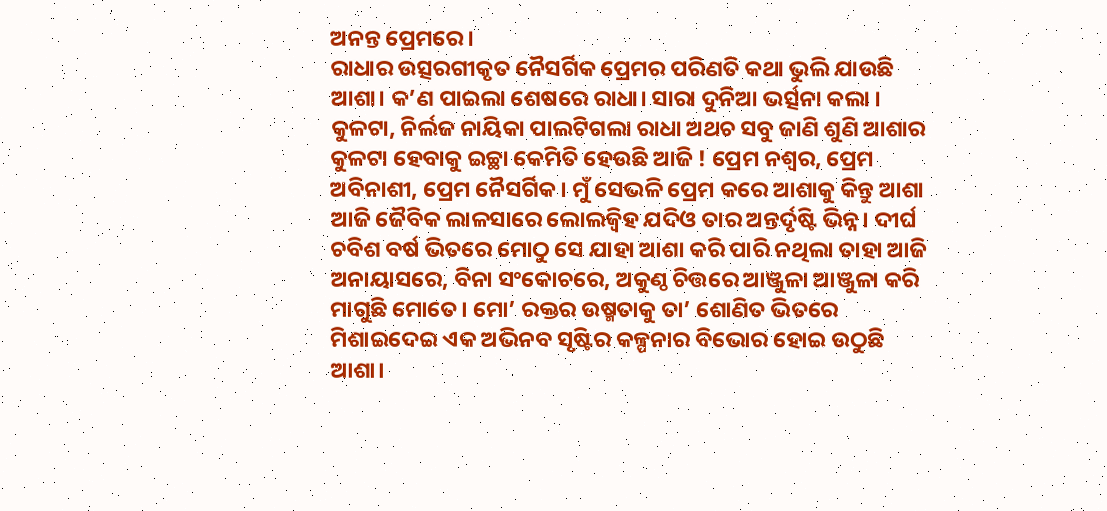ଅନନ୍ତ ପ୍ରେମରେ।
ରାଧାର ଉତ୍ସରଗୀକୃତ ନୈସର୍ଗିକ ପ୍ରେମର ପରିଣତି କଥା ଭୁଲି ଯାଉଛି ଆଶା। କ’ଣ ପାଇଲା ଶେଷରେ ରାଧା। ସାରା ଦୁନିଆ ଭର୍ତ୍ସନା କଲା । କୁଳଟା, ନିର୍ଲଜ ନାୟିକା ପାଲଟିଗଲା ରାଧା ଅଥଚ ସବୁ ଜାଣି ଶୁଣି ଆଶାର କୁଳଟା ହେବାକୁ ଇଚ୍ଛା କେମିତି ହେଉଛି ଆଜି ! ପ୍ରେମ ନଶ୍ଵର, ପ୍ରେମ ଅବିନାଶୀ, ପ୍ରେମ ନୈସର୍ଗିକ। ମୁଁ ସେଭଳି ପ୍ରେମ କରେ ଆଶାକୁ କିନ୍ତୁ ଆଶା ଆଜି ଜୈବିକ ଲାଳସାରେ ଲୋଲଜ୍ୱିହ ଯଦିଓ ତାର ଅନ୍ତର୍ଦୃଷ୍ଟି ଭିନ୍ନ। ଦୀର୍ଘ ଚବିଶ ବର୍ଷ ଭିତରେ ମୋଠୁ ସେ ଯାହା ଆଶା କରି ପାରି ନଥିଲା ତାହା ଆଜି ଅନାୟାସରେ, ବିନା ସଂକୋଚରେ, ଅକୁଣ୍ଠ ଚିତ୍ତରେ ଆଞ୍ଜୁଳା ଆଞ୍ଜୁଳା କରି ମାଗୁଛି ମୋତେ। ମୋ’ ରକ୍ତର ଉଷ୍ମତାକୁ ତା’ ଶୋଣିତ ଭିତରେ ମିଶାଇଦେଇ ଏକ ଅଭିନବ ସୃଷ୍ଟିର କଳ୍ପନାର ବିଭୋର ହୋଇ ଉଠୁଛି ଆଶା।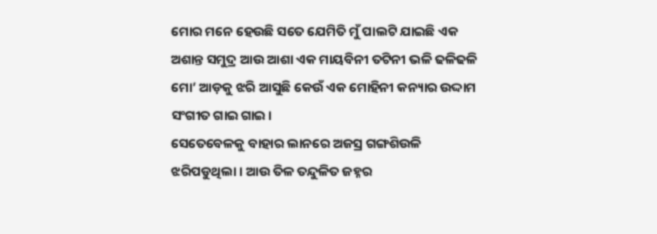ମୋର ମନେ ହେଉଛି ସତେ ଯେମିତି ମୁଁ ପାଲଟି ଯାଇଛି ଏକ ଅଶାନ୍ତ ସମୁଦ୍ର ଆଉ ଆଶା ଏକ ମାୟବିନୀ ତଟିନୀ ଭଳି ଢଳିଢଳି ମୋ’ ଆଡ଼କୁ ଝରି ଆସୁଛି କେଉଁ ଏକ ମୋହିନୀ କନ୍ୟାର ଉଦ୍ଦାମ ସଂଗୀତ ଗାଇ ଗାଇ।
ସେତେବେଳକୁ ବାହାର ଲାନରେ ଅଜସ୍ର ଗଙ୍ଗଶିଉଳି ଝରିପଡୁଥିଲା। ଆଉ ତିଳ ତନ୍ଦୁଳିତ ଜହ୍ନର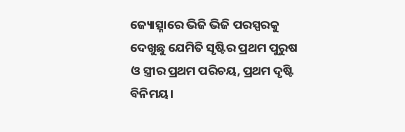ଜ୍ୟୋତ୍ସ୍ନାରେ ଭିଜି ଭିଜି ପରସ୍ପରକୁ ଦେଖୁଛୁ ଯେମିତି ସୃଷ୍ଟିର ପ୍ରଥମ ପୁରୁଷ ଓ ସ୍ତ୍ରୀର ପ୍ରଥମ ପରିଚୟ, ପ୍ରଥମ ଦୃଷ୍ଟି ବିନିମୟ।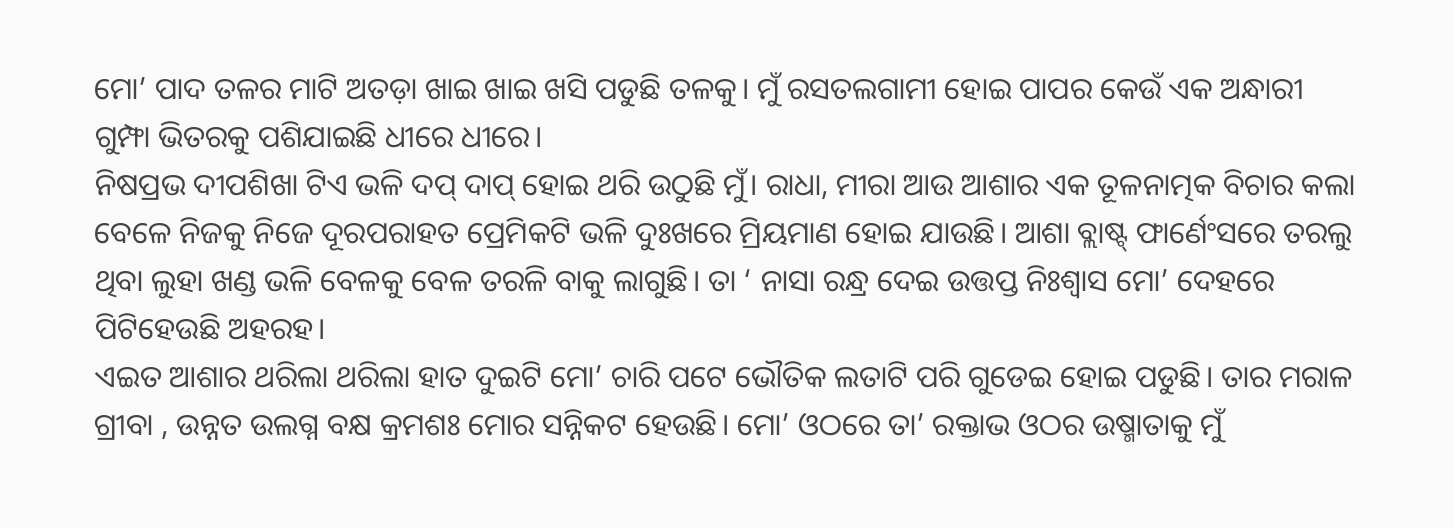ମୋ’ ପାଦ ତଳର ମାଟି ଅତଡ଼ା ଖାଇ ଖାଇ ଖସି ପଡୁଛି ତଳକୁ। ମୁଁ ରସତଲଗାମୀ ହୋଇ ପାପର କେଉଁ ଏକ ଅନ୍ଧାରୀ ଗୁମ୍ଫା ଭିତରକୁ ପଶିଯାଇଛି ଧୀରେ ଧୀରେ।
ନିଷପ୍ରଭ ଦୀପଶିଖା ଟିଏ ଭଳି ଦପ୍ ଦାପ୍ ହୋଇ ଥରି ଉଠୁଛି ମୁଁ। ରାଧା, ମୀରା ଆଉ ଆଶାର ଏକ ତୂଳନାତ୍ମକ ବିଚାର କଲା ବେଳେ ନିଜକୁ ନିଜେ ଦୂରପରାହତ ପ୍ରେମିକଟି ଭଳି ଦୁଃଖରେ ମ୍ରିୟମାଣ ହୋଇ ଯାଉଛି। ଆଶା ବ୍ଲାଷ୍ଟ୍ ଫାର୍ଣେଂସରେ ତରଲୁ ଥିବା ଲୁହା ଖଣ୍ଡ ଭଳି ବେଳକୁ ବେଳ ତରଳି ବାକୁ ଲାଗୁଛି। ତା ‘ ନାସା ରନ୍ଧ୍ର ଦେଇ ଉତ୍ତପ୍ତ ନିଃଶ୍ୱାସ ମୋ’ ଦେହରେ ପିଟିହେଉଛି ଅହରହ।
ଏଇତ ଆଶାର ଥରିଲା ଥରିଲା ହାତ ଦୁଇଟି ମୋ’ ଚାରି ପଟେ ଭୌତିକ ଲତାଟି ପରି ଗୁଡେଇ ହୋଇ ପଡୁଛି। ତାର ମରାଳ ଗ୍ରୀବା , ଉନ୍ନତ ଉଲଗ୍ନ ବକ୍ଷ କ୍ରମଶଃ ମୋର ସନ୍ନିକଟ ହେଉଛି। ମୋ’ ଓଠରେ ତା’ ରକ୍ତାଭ ଓଠର ଉଷ୍ମାତାକୁ ମୁଁ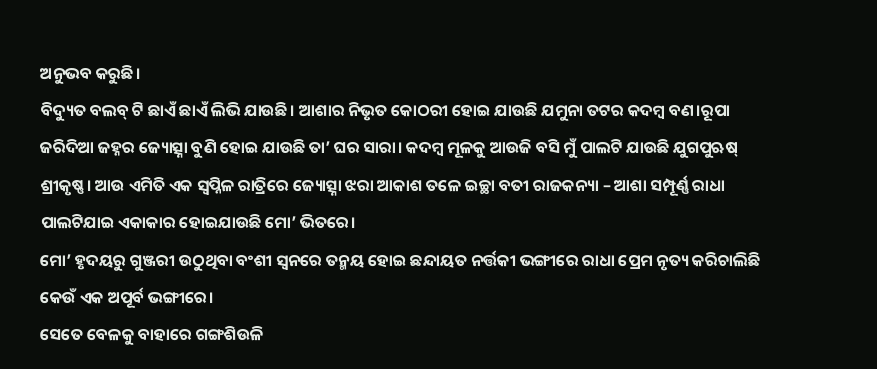ଅନୁଭବ କରୁଛି।
ବିଦ୍ୟୁତ ବଲବ୍ ଟି ଛାଏଁ ଛାଏଁ ଲିଭି ଯାଉଛି। ଆଶାର ନିଭୃତ କୋଠରୀ ହୋଇ ଯାଉଛି ଯମୁନା ତଟର କଦମ୍ବ ବଣ।ରୂପା ଜରିଦିଆ ଜହ୍ନର ଜ୍ୟୋତ୍ସ୍ନା ବୁଣି ହୋଇ ଯାଉଛି ତା’ ଘର ସାରା। କଦମ୍ବ ମୂଳକୁ ଆଉଜି ବସି ମୁଁ ପାଲଟି ଯାଉଛି ଯୁଗପୁଋଷ୍ ଶ୍ରୀକୃଷ୍ଣ। ଆଉ ଏମିତି ଏକ ସ୍ବପ୍ନିଳ ରାତ୍ରିରେ ଜ୍ୟୋତ୍ସ୍ନା ଝରା ଆକାଶ ତଳେ ଇଚ୍ଛା ବତୀ ରାଜକନ୍ୟା – ଆଶା ସମ୍ପୂର୍ଣ୍ଣ ରାଧା ପାଲଟିଯାଇ ଏକାକାର ହୋଇଯାଉଛି ମୋ’ ଭିତରେ।
ମୋ’ ହୃଦୟରୁ ଗୁଞ୍ଜରୀ ଉଠୁଥିବା ବଂଶୀ ସ୍ୱନରେ ତନ୍ମୟ ହୋଇ ଛନ୍ଦାୟତ ନର୍ତ୍ତକୀ ଭଙ୍ଗୀରେ ରାଧା ପ୍ରେମ ନୃତ୍ୟ କରିଚାଲିଛି କେଉଁ ଏକ ଅପୂର୍ବ ଭଙ୍ଗୀରେ।
ସେତେ ବେଳକୁ ବାହାରେ ଗଙ୍ଗଶିଉଳି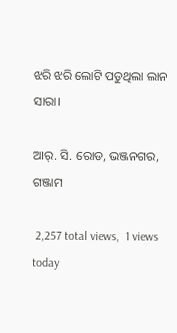ଝରି ଝରି ଲୋଟି ପଡୁଥିଲା ଲାନ ସାରା।

ଆର୍. ସି. ରୋଡ, ଭଞ୍ଜନଗର, ଗଞ୍ଜାମ

 2,257 total views,  1 views today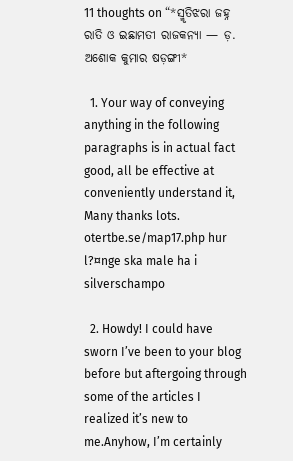11 thoughts on “*ସ୍ମୃତିଝରା ଜହ୍ନ ରାତି ଓ ଇଛାମତୀ ରାଜକନ୍ୟା — ଡ଼. ଅଶୋକ କୁମାର ଷଡ଼ଙ୍ଗୀ*

  1. Your way of conveying anything in the following paragraphs is in actual fact good, all be effective at conveniently understand it, Many thanks lots. otertbe.se/map17.php hur l?¤nge ska male ha i silverschampo

  2. Howdy! I could have sworn I’ve been to your blog before but aftergoing through some of the articles I realized it’s new to me.Anyhow, I’m certainly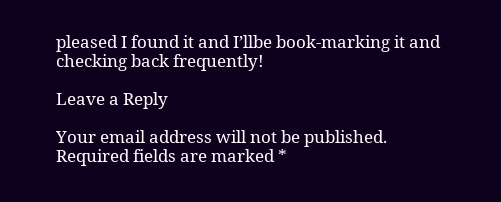pleased I found it and I’llbe book-marking it and checking back frequently!

Leave a Reply

Your email address will not be published. Required fields are marked *